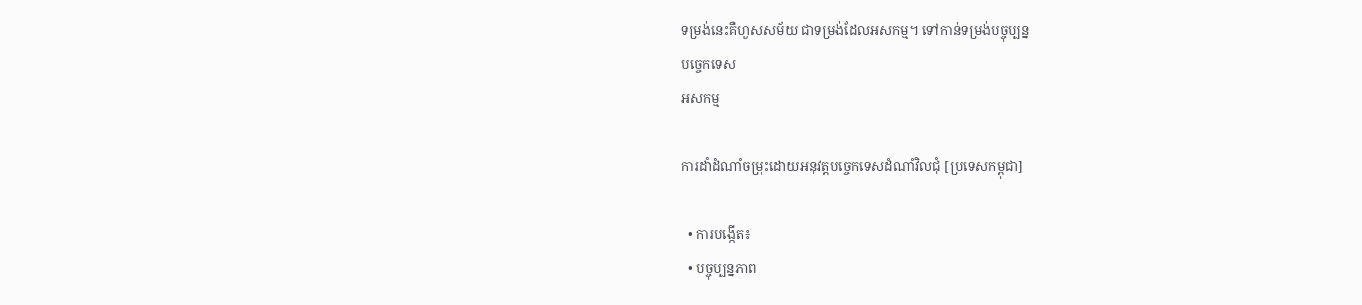ទម្រង់នេះគឺហួសសម័យ ជាទម្រង់ដែលអសកម្ម។ ទៅកាន់ទម្រង់បច្ចុប្បន្ន
បច្ចេកទេស
អសកម្ម

ការដាំដំណាំចម្រុះដោយអនុវត្តបច្ចេកទេសដំណាំវិលជុំ [ប្រទេសកម្ពុជា]

  • ការបង្កើត៖
  • បច្ចុប្បន្នភាព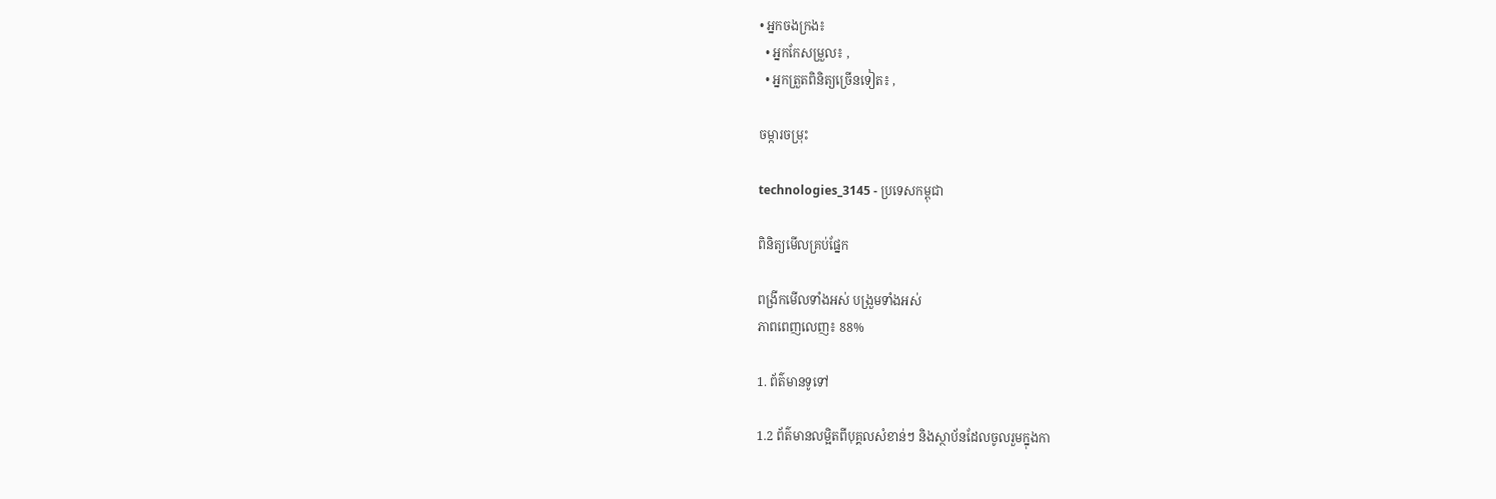• អ្នកចងក្រង៖
  • អ្នកកែសម្រួល៖ ,
  • អ្នកត្រួតពិនិត្យច្រើនទៀត៖ ,

ចម្ការចម្រុះ

technologies_3145 - ប្រទេសកម្ពុជា

ពិនិត្យមើលគ្រប់ផ្នែក

ពង្រីកមើលទាំងអស់ បង្រួមទាំងអស់
ភាពពេញលេញ៖ 88%

1. ព័ត៌មានទូទៅ

1.2 ព័ត៌មានលម្អិតពីបុគ្គលសំខាន់ៗ និងស្ថាប័នដែលចូលរួមក្នុងកា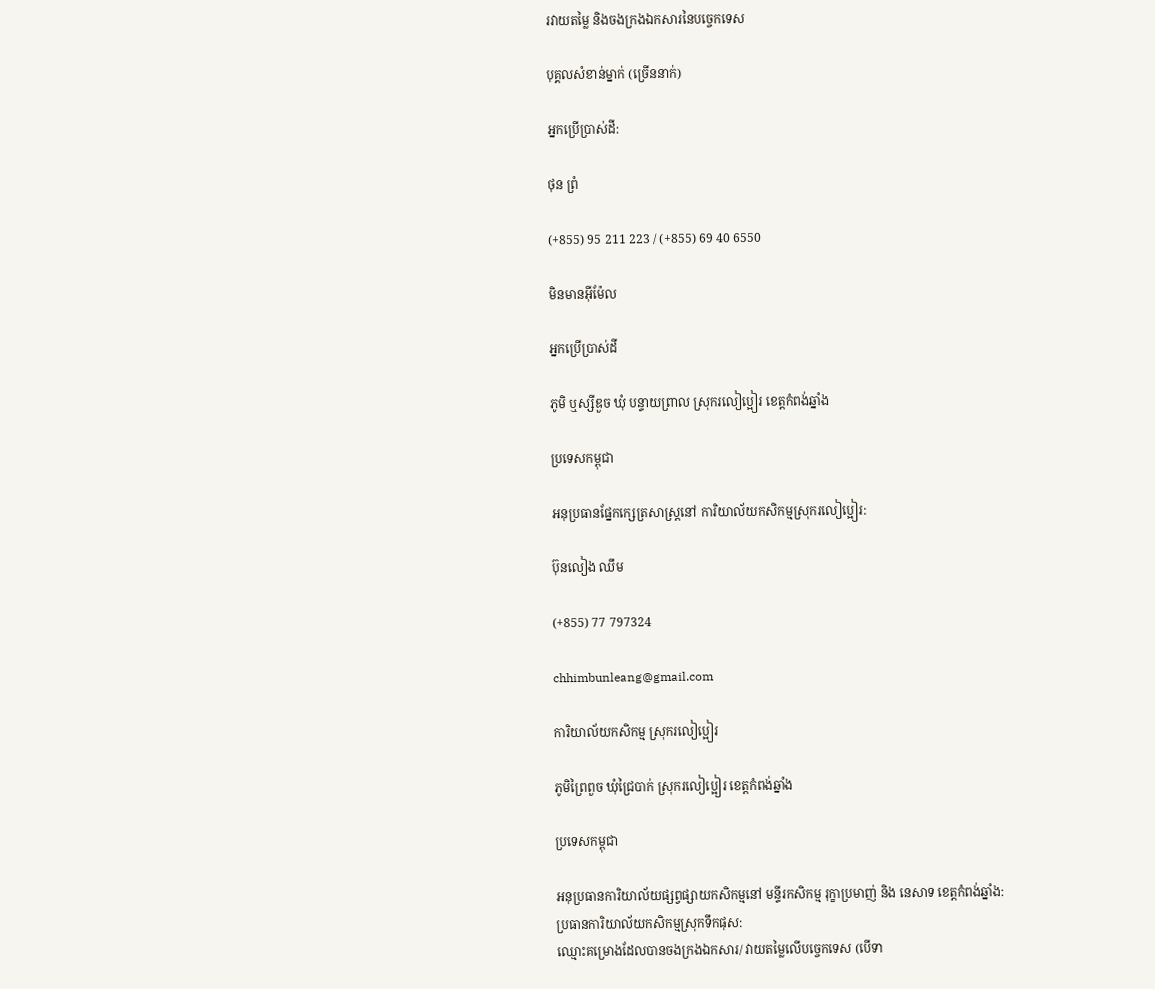រវាយតម្លៃ និងចងក្រងឯកសារនៃបច្ចេកទេស

បុគ្គលសំខាន់ម្នាក់ (ច្រើននាក់)

អ្នកប្រើប្រាស់ដី:

ថុន ព្រំ

(+855) 95 211 223 / (+855) 69 40 6550

មិនមានអ៊ីម៉ែល

អ្នកប្រើប្រាស់ដី

ភូមិ ឬស្សីឌួច ឃុំ បន្ទាយព្រាល ស្រុករលៀប្អៀរ ខេត្តកំពង់ឆ្នាំង

ប្រទេសកម្ពុជា

អនុប្រធានផ្នែកក្សេត្រសាស្ត្រនៅ ការិយាល័យកសិកម្មស្រុករលៀប្អៀរ:

ប៊ុនលៀង ឈឹម

(+855) 77 797324

chhimbunleang@gmail.com

ការិយាល័យកសិកម្ម ស្រុករលៀប្អៀរ

ភូមិព្រៃពួច ឃុំជ្រៃបាក់ ស្រុករលៀប្អៀរ ខេត្តកំពង់ឆ្នាំង

ប្រទេសកម្ពុជា

អនុប្រធានការិយាល័យផ្សព្វផ្សាយកសិកម្មនៅ មន្ទីរកសិកម្ម រុក្ខាប្រមាញ់ និង នេសាទ ខេត្តកំពង់ឆ្នាំង:
ប្រធានការិយាល័យកសិកម្មស្រុកទឹកផុស:
ឈ្មោះគម្រោងដែលបានចងក្រងឯកសារ/ វាយតម្លៃលើបច្ចេកទេស (បើទា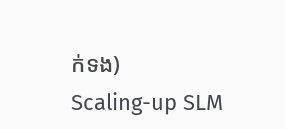ក់ទង)
Scaling-up SLM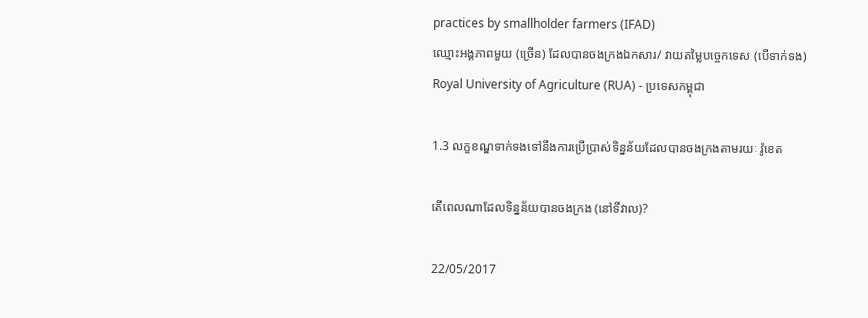practices by smallholder farmers (IFAD)
ឈ្មោះអង្គភាពមួយ (ច្រើន) ដែលបានចងក្រងឯកសារ/ វាយតម្លៃបច្ចេកទេស (បើទាក់ទង)
Royal University of Agriculture (RUA) - ប្រទេសកម្ពុជា

1.3 លក្ខខណ្ឌទាក់ទងទៅនឹងការប្រើប្រាស់ទិន្នន័យដែលបានចងក្រងតាមរយៈ វ៉ូខេត

តើពេលណាដែលទិន្នន័យបានចងក្រង (នៅទីវាល)?

22/05/2017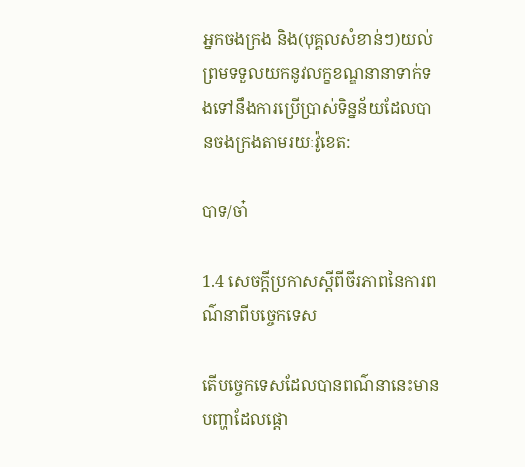អ្នកចងក្រង និង(បុគ្គលសំខាន់ៗ)យល់ព្រមទទួលយកនូវលក្ខខណ្ឌនានាទាក់ទងទៅនឹងការប្រើប្រាស់ទិន្នន័យដែលបានចងក្រងតាមរយៈវ៉ូខេត:

បាទ/ចា៎

1.4 សេចក្តីប្រកាសស្តីពីចីរភាពនៃការពណ៌នាពីបច្ចេកទេស

តើបច្ចេកទេសដែលបានពណ៌នានេះមានបញ្ហាដែលផ្តោ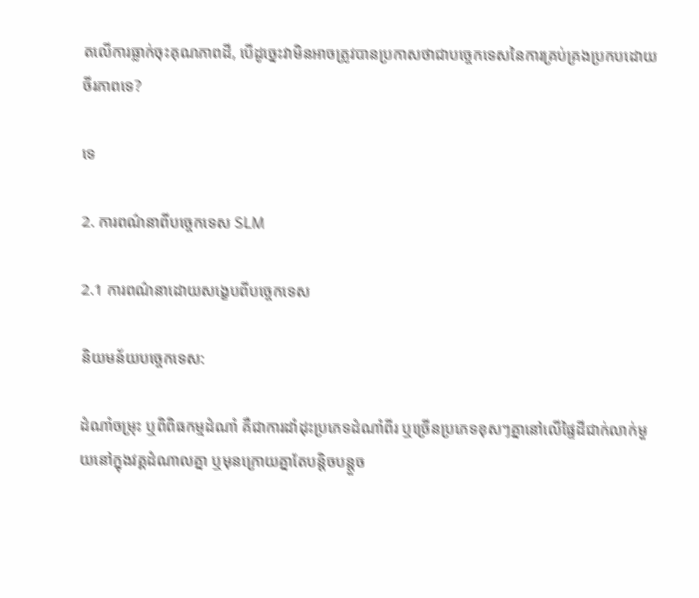តលើការធ្លាក់ចុះគុណភាពដី, បើដូច្នេះវាមិនអាចត្រូវបានប្រកាសថាជាបច្ចេកទេសនៃការគ្រប់គ្រងប្រកបដោយចីរភាពទេ?

ទេ

2. ការពណ៌នាពីបច្ចេកទេស SLM

2.1 ការពណ៌នាដោយសង្ខេបពីបច្ចេកទេស

និយមន័យបច្ចេកទេស:

ដំណាំចម្រុះ ឬពិពិធកម្មដំណាំ គឺជាការដាំដុះប្រភេទដំណាំពីរ ឬច្រើនប្រភេទខុសៗគ្នានៅលើផ្ទៃដីជាក់លាក់មួយនៅក្នុងវគ្គដំណាលគ្នា ឬមុនក្រោយគ្នាតែបន្តិចបន្តួច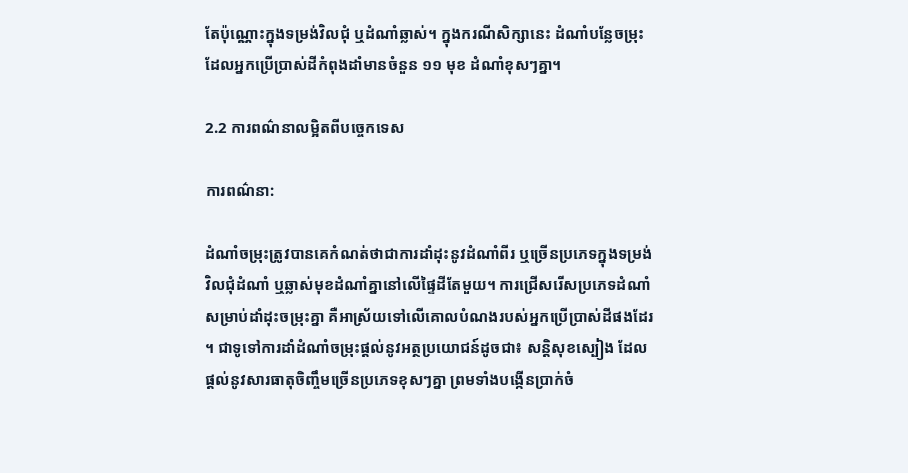តែប៉ុណ្ណោះក្នុងទម្រង់វិលជុំ ឬដំណាំឆ្លាស់។ ក្នុងករណីសិក្សានេះ ដំណាំបន្លែចម្រុះដែលអ្នកប្រើប្រាស់ដីកំពុងដាំមានចំនួន ១១ មុខ ដំណាំខុសៗគ្នា។

2.2 ការពណ៌នាលម្អិតពីបច្ចេកទេស

ការពណ៌នា:

ដំណាំចម្រុះត្រូវបានគេកំណត់ថាជាការដាំដុះនូវដំណាំពីរ ឬច្រើនប្រភេទក្នុងទម្រង់វិលជុំដំណាំ ឬឆ្លាស់មុខដំណាំគ្នានៅលើផ្ទៃដីតែមួយ។ ការជ្រើសរើសប្រភេទដំណាំសម្រាប់ដាំដុះចម្រុះគ្នា គឺអាស្រ័យទៅលើគោលបំណងរបស់អ្នកប្រើប្រាស់ដីផងដែរ។ ជាទូទៅការដាំដំណាំចម្រុះផ្តល់នូវអត្ថប្រយោជន៍ដូចជា៖ សន្តិសុខស្បៀង ដែលផ្តល់នូវសារធាតុចិញ្ចឹមច្រើនប្រភេទខុសៗគ្នា ព្រមទាំងបង្កើនប្រាក់ចំ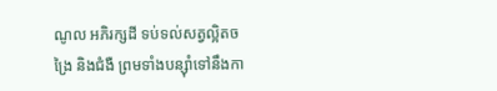ណូល អភិរក្សដី ទប់ទល់សត្វល្អិតចង្រៃ និងជំងឺ ព្រមទាំងបន្ស៊ាំទៅនឹងកា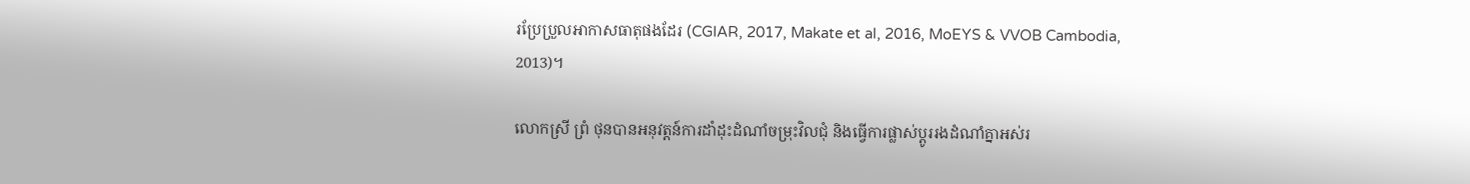រប្រែប្រួលអាកាសធាតុផងដែរ (CGIAR, 2017, Makate et al, 2016, MoEYS & VVOB Cambodia, 2013)។

លោកស្រី ព្រំ ថុនបានអនុវត្តន៍ការដាំដុះដំណាំចម្រុះវិលជុំ និងធ្វើការផ្លាស់ប្តូររងដំណាំគ្នាអស់រ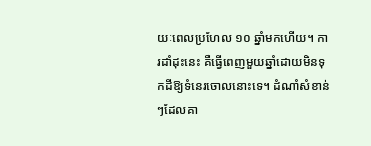យៈពេលប្រហែល ១០ ឆ្នាំមកហើយ។ ការដាំដុះនេះ គឺធ្វើពេញមួយឆ្នាំដោយមិនទុកដីឱ្យទំនេរចោលនោះទេ។ ដំណាំសំខាន់ៗដែលគា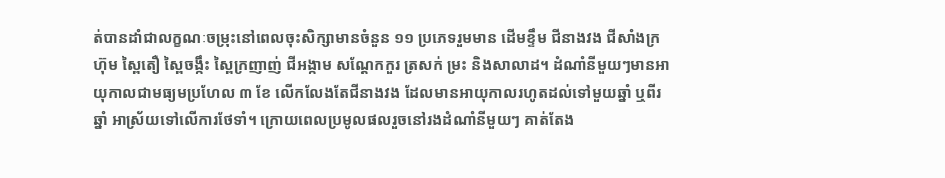ត់បានដាំជាលក្ខណៈចម្រុះនៅពេលចុះសិក្សាមានចំនួន ១១ ប្រភេទរួមមាន ដើមខ្ទឹម ជីនាងវង ជីសាំងក្រហ៊ុម ស្ពៃតឿ ស្ពៃចង្កឹះ ស្ពៃក្រញាញ់ ជីអង្កាម សណ្ដែកកួរ ត្រសក់ ម្រះ និងសាលាដ។ ដំណាំនីមួយៗមានអាយុកាលជាមធ្យមប្រហែល ៣ ខែ លើកលែងតែជីនាងវង ដែលមានអាយុកាលរហូតដល់ទៅមួយឆ្នាំ ឬពីរឆ្នាំ អាស្រ័យទៅលើការថែទាំ។ ក្រោយពេលប្រមូលផលរួចនៅរងដំណាំនីមួយៗ គាត់តែង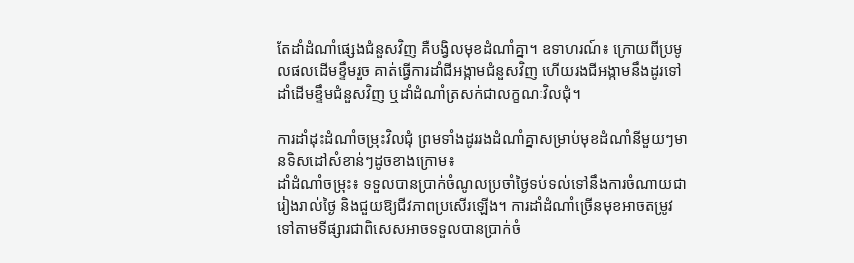តែដាំដំណាំផ្សេងជំនួសវិញ គឺបង្វិលមុខដំណាំគ្នា។ ឧទាហរណ៍៖ ក្រោយពីប្រមូលផលដើមខ្ទឹមរួច គាត់ធ្វើការដាំជីអង្កាមជំនួសវិញ ហើយរងជីអង្កាមនឹងដូរទៅដាំដើមខ្ទឹមជំនួសវិញ ឬដាំដំណាំត្រសក់ជាលក្ខណៈវិលជុំ។

ការដាំដុះដំណាំចម្រុះវិលជុំ ព្រមទាំងដូររងដំណាំគ្នាសម្រាប់មុខដំណាំនីមួយៗមានទិសដៅសំខាន់ៗដូចខាងក្រោម៖
ដាំដំណាំចម្រុះ៖ ទទួលបានប្រាក់ចំណូលប្រចាំថ្ងៃទប់ទល់ទៅនឹងការចំណាយជារៀងរាល់ថ្ងៃ និងជួយឱ្យជីវភាពប្រសើរឡើង។ ការដាំដំណាំច្រើនមុខអាចតម្រូវទៅតាមទីផ្សារជាពិសេសអាចទទួលបានប្រាក់ចំ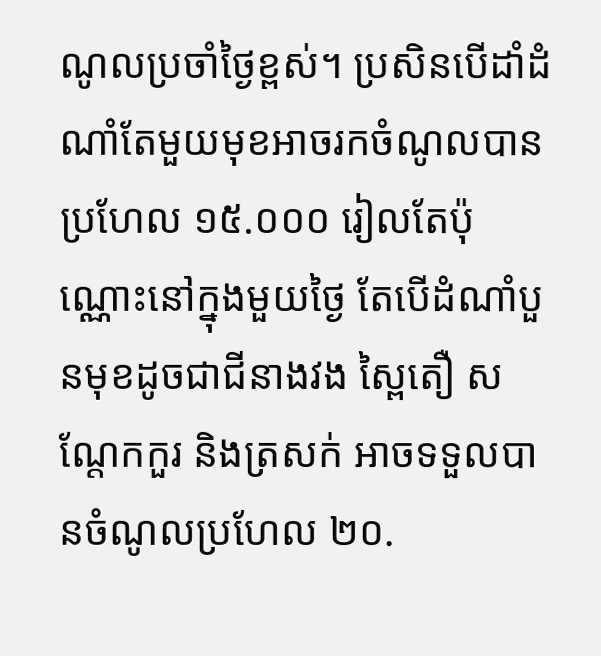ណូលប្រចាំថ្ងៃខ្ពស់។ ប្រសិនបើដាំដំណាំតែមួយមុខអាចរកចំណូលបានប្រហែល ១៥.០០០ រៀលតែប៉ុណ្ណោះនៅក្នុងមួយថ្ងៃ តែបើដំណាំបួនមុខដូចជាជីនាងវង ស្ពៃតឿ សណ្តែកកួរ និងត្រសក់ អាចទទួលបានចំណូលប្រហែល ២០.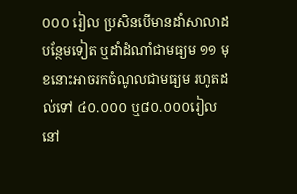០០០ រៀល ប្រសិនបើមានដាំសាលាដបន្ថែមទៀត ឬដាំដំណាំជាមធ្យម ១១ មុខនោះអាចរកចំណូលជាមធ្យម រហូតដល់ទៅ ៤០.០០០ ឬ៨០.០០០រៀលនៅ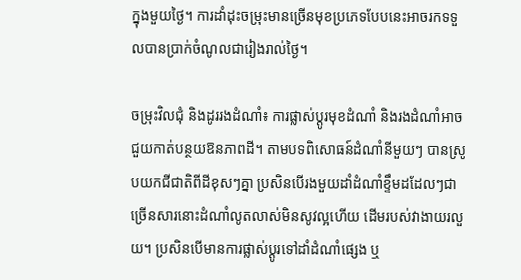ក្នុងមួយថ្ងៃ។ ការដាំដុះចម្រុះមានច្រើនមុខប្រភេទបែបនេះអាចរកទទួលបានប្រាក់ចំណូលជារៀងរាល់ថ្ងៃ។

ចម្រុះវិលជុំ និងដូររងដំណាំ៖ ការផ្លាស់ប្ដូរមុខដំណាំ និងរងដំណាំអាចជួយកាត់បន្ថយឱនភាពដី។ តាមបទពិសោធន៍ដំណាំនីមួយៗ បានស្រូបយកជីជាតិពីដីខុសៗគ្នា ប្រសិនបើរងមួយដាំដំណាំខ្ទឹមដដែលៗជាច្រើនសារនោះដំណាំលូតលាស់មិនសូវល្អហើយ ដើមរបស់វាងាយរលួយ។ ប្រសិនបើមានការផ្លាស់ប្ដូរទៅដាំដំណាំផ្សេង ឬ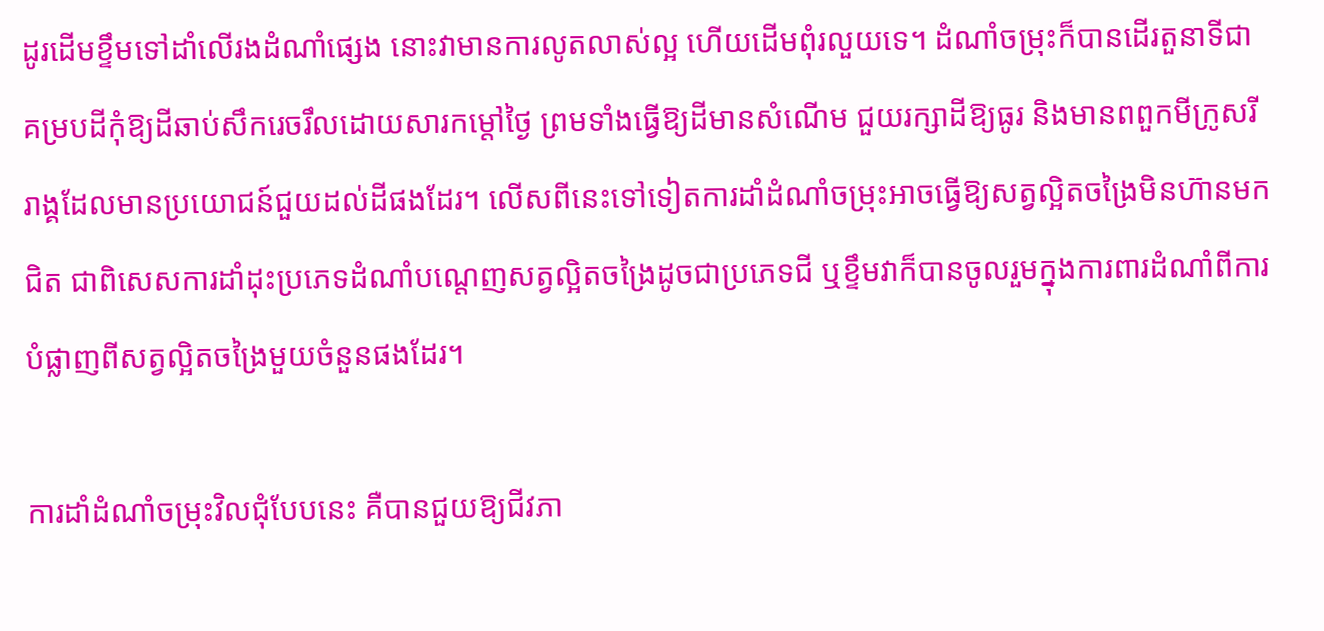ដូរដើមខ្ទឹមទៅដាំលើរងដំណាំផ្សេង នោះវាមានការលូតលាស់ល្អ ហើយដើមពុំរលួយទេ។ ដំណាំចម្រុះក៏បានដើរតួនាទីជាគម្របដីកុំឱ្យដីឆាប់សឹករេចរឹលដោយសារកម្ដៅថ្ងៃ ព្រមទាំងធ្វើឱ្យដីមានសំណើម ជួយរក្សាដីឱ្យធូរ និងមានពពួកមីក្រូសរីរាង្គដែលមានប្រយោជន៍ជួយដល់ដីផងដែរ។ លើសពីនេះទៅទៀតការដាំដំណាំចម្រុះអាចធ្វើឱ្យសត្វល្អិតចង្រៃមិនហ៊ានមកជិត ជាពិសេសការដាំដុះប្រភេទដំណាំបណ្តេញសត្វល្អិតចង្រៃដូចជាប្រភេទជី ឬខ្ទឹមវាក៏បានចូលរួមក្នុងការពារដំណាំពីការបំផ្លាញពីសត្វល្អិតចង្រៃមួយចំនួនផងដែរ។

ការដាំដំណាំចម្រុះវិលជុំបែបនេះ គឺបានជួយឱ្យជីវភា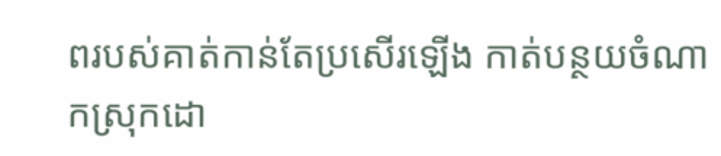ពរបស់គាត់កាន់តែប្រសើរឡើង កាត់បន្ថយចំណាកស្រុកដោ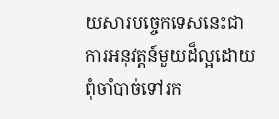យសារបច្ចេកទេសនេះជាការអនុវត្តន៍មួយដ៏ល្អដោយពុំចាំបាច់ទៅរក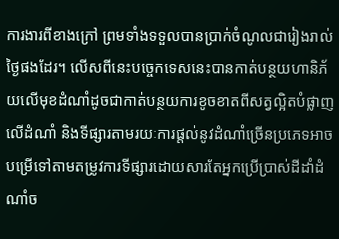ការងារពីខាងក្រៅ ព្រមទាំងទទួលបានប្រាក់ចំណូលជារៀងរាល់ថ្ងៃផងដែរ។ លើសពីនេះបច្ចេកទេសនេះបានកាត់បន្ថយហានិភ័យលើមុខដំណាំដូចជាកាត់បន្ថយការខូចខាតពីសត្វល្អិតបំផ្លាញលើដំណាំ និងទីផ្សារតាមរយៈការផ្តល់នូវដំណាំច្រើនប្រភេទអាចបម្រើទៅតាមតម្រូវការទីផ្សារដោយសារតែអ្នកប្រើប្រាស់ដីដាំដំណាំច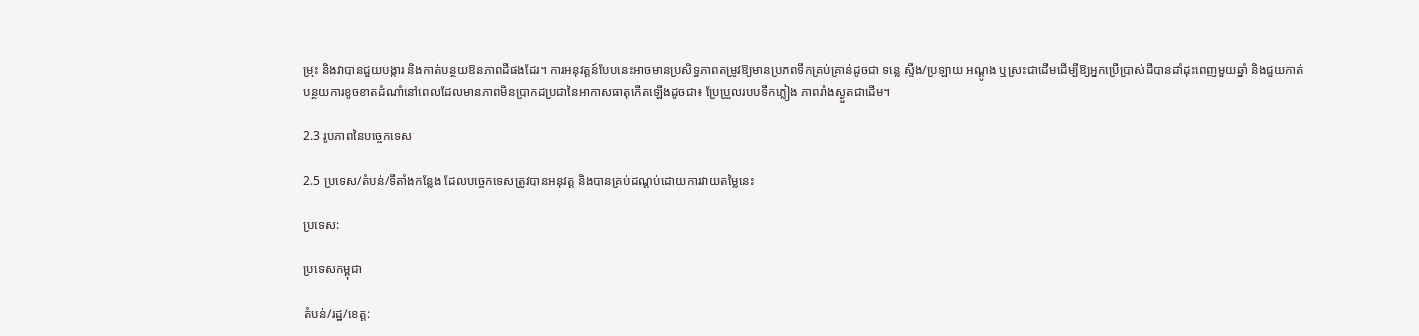ម្រុះ និងវាបានជួយបង្ការ និងកាត់បន្ថយឱនភាពដីផងដែរ។ ការអនុវត្តន៍បែបនេះអាចមានប្រសិទ្ធភាពតម្រូវឱ្យមានប្រភពទឹកគ្រប់គ្រាន់ដូចជា ទន្លេ ស្ទឹង/ប្រឡាយ អណ្ដូង ឬស្រះជាដើមដើម្បីឱ្យអ្នកប្រើប្រាស់ដីបានដាំដុះពេញមួយឆ្នាំ និងជួយកាត់បន្ថយការខូចខាតដំណាំនៅពេលដែលមានភាពមិនប្រាកដប្រជានៃអាកាសធាតុកើតឡើងដូចជា៖ ប្រែប្រួលរបបទឹកភ្លៀង ភាពរាំងស្ងួតជាដើម។

2.3 រូបភាពនៃបច្ចេកទេស

2.5 ប្រទេស/តំបន់/ទីតាំងកន្លែង ដែលបច្ចេកទេសត្រូវបានអនុវត្ត និងបានគ្រប់ដណ្តប់ដោយការវាយតម្លៃនេះ

ប្រទេស:

ប្រទេសកម្ពុជា

តំបន់/រដ្ឋ/ខេត្ត: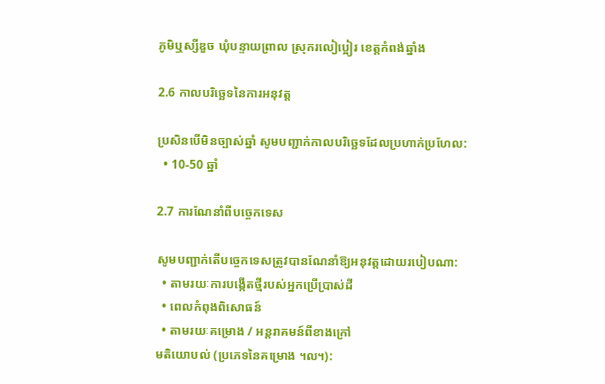ភូមិឬស្សីឌួច ឃុំបន្ទាយព្រាល ស្រុករលៀប្អៀរ ខេត្តកំពង់ឆ្នាំង

2.6 កាលបរិច្ឆេទនៃការអនុវត្ត

ប្រសិនបើមិនច្បាស់ឆ្នាំ សូមបញ្ជាក់កាលបរិច្ឆេទដែលប្រហាក់ប្រហែល:
  • 10-50 ឆ្នាំ

2.7 ការណែនាំពីបច្ចេកទេស

សូមបញ្ជាក់តើបច្ចេកទេសត្រូវបានណែនាំឱ្យអនុវត្តដោយរបៀបណា:
  • តាមរយៈការបង្កើតថ្មីរបស់អ្នកប្រើប្រាស់ដី
  • ពេលកំពុងពិសោធន៍
  • តាមរយៈគម្រោង / អន្តរាគមន៍ពីខាងក្រៅ
មតិយោបល់ (ប្រភេទនៃគម្រោង ។ល។):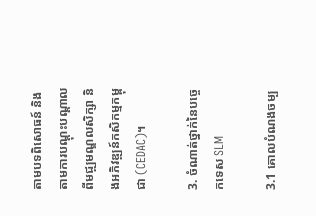តាមបទពិសោធន៍ និងតាមការបណ្តុះបណ្តាលពីមជ្ឍមណ្ឌលសិក្សា និងអភិវឌ្ឍន៍កសិកម្មកម្ពុជា (CEDAC)។

3. ចំណាត់ថ្នាក់នៃបច្ចេកទេស SLM

3.1 គោលបំណងចម្ប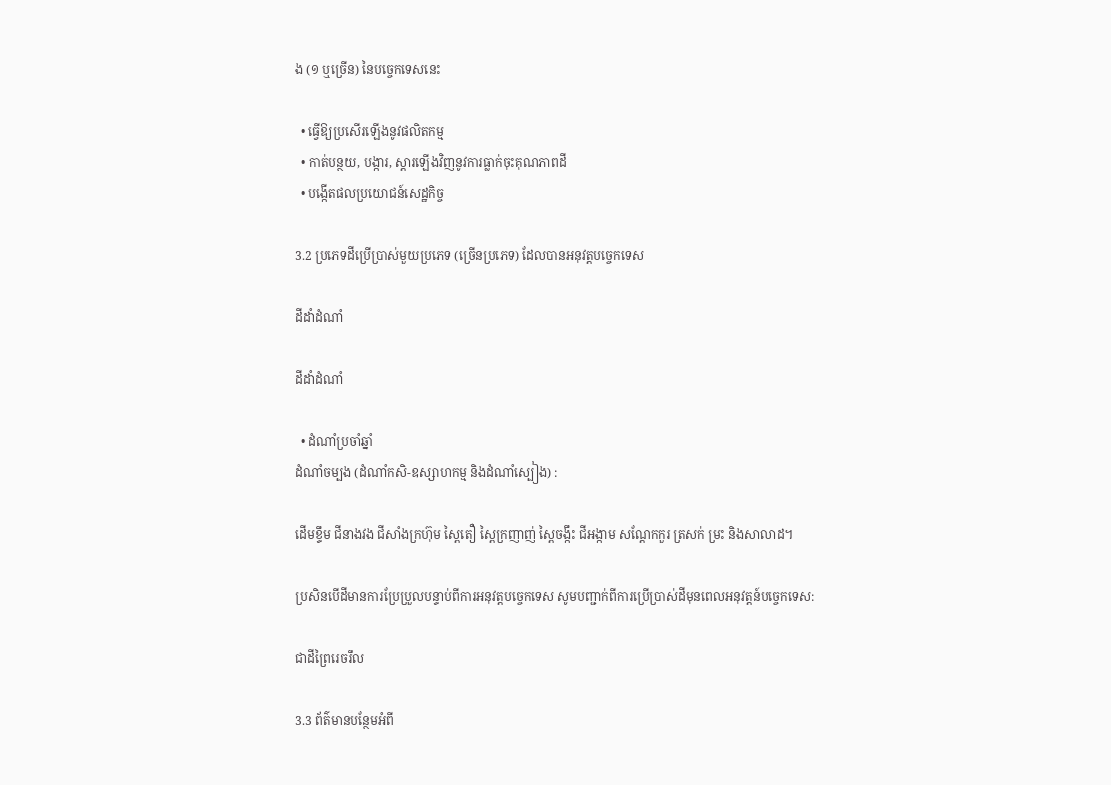ង (១ ឬច្រើន) នៃបច្ចេកទេសនេះ

  • ធ្វើឱ្យប្រសើរឡើងនូវផលិតកម្ម
  • កាត់បន្ថយ, បង្ការ, ស្តារឡើងវិញនូវការធ្លាក់ចុះគុណភាពដី
  • បង្កើតផលប្រយោជន៍សេដ្ឋកិច្ច

3.2 ប្រភេទដីប្រើប្រាស់មួយប្រភេទ (ច្រើនប្រភេទ) ដែលបានអនុវត្តបច្ចេកទេស

ដីដាំដំណាំ

ដីដាំដំណាំ

  • ដំណាំប្រចាំឆ្នាំ
ដំណាំចម្បង (ដំណាំកសិ-ឧស្សាហកម្ម និងដំណាំស្បៀង) :

ដើមខ្ទឹម ជីនាងវង ជីសាំងក្រហ៊ុម ស្ពៃតឿ ស្ពៃក្រញាញ់ ស្ពៃចង្កឹះ ជីអង្កាម សណ្ដែកកួរ ត្រសក់ ម្រះ និងសាលាដ។

ប្រសិនបើដីមានការប្រែប្រួលបន្ទាប់ពីការអនុវត្តបច្ចេកទេស សូមបញ្ជាក់ពីការប្រើប្រាស់ដីមុនពេលអនុវត្តន៍បច្ចេកទេស:

ជាដីព្រៃរេចរឹល

3.3 ព័ត៌មានបន្ថែមអំពី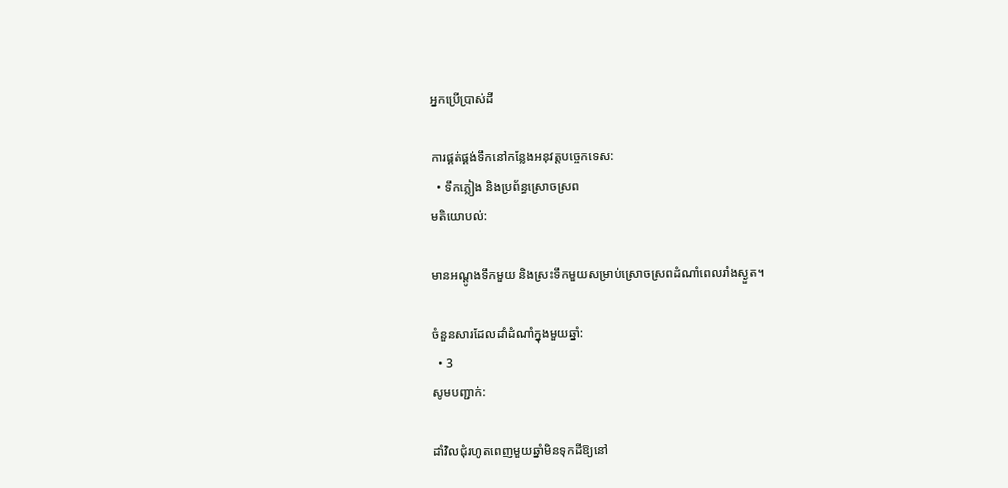អ្នកប្រើប្រាស់ដី

ការផ្គត់ផ្គង់ទឹកនៅកន្លែងអនុវត្តបច្ចេកទេស:
  • ទឹកភ្លៀង និងប្រព័ន្ធស្រោចស្រព
មតិយោបល់:

មានអណ្ដូងទឹកមួយ និងស្រះទឹកមួយសម្រាប់ស្រោចស្រពដំណាំពេលរាំងស្ងួត។

ចំនួនសារដែលដាំដំណាំក្នុងមួយឆ្នាំ:
  • 3
សូមបញ្ជាក់:

ដាំវិលជុំរហូតពេញមួយឆ្នាំមិនទុកដីឱ្យនៅ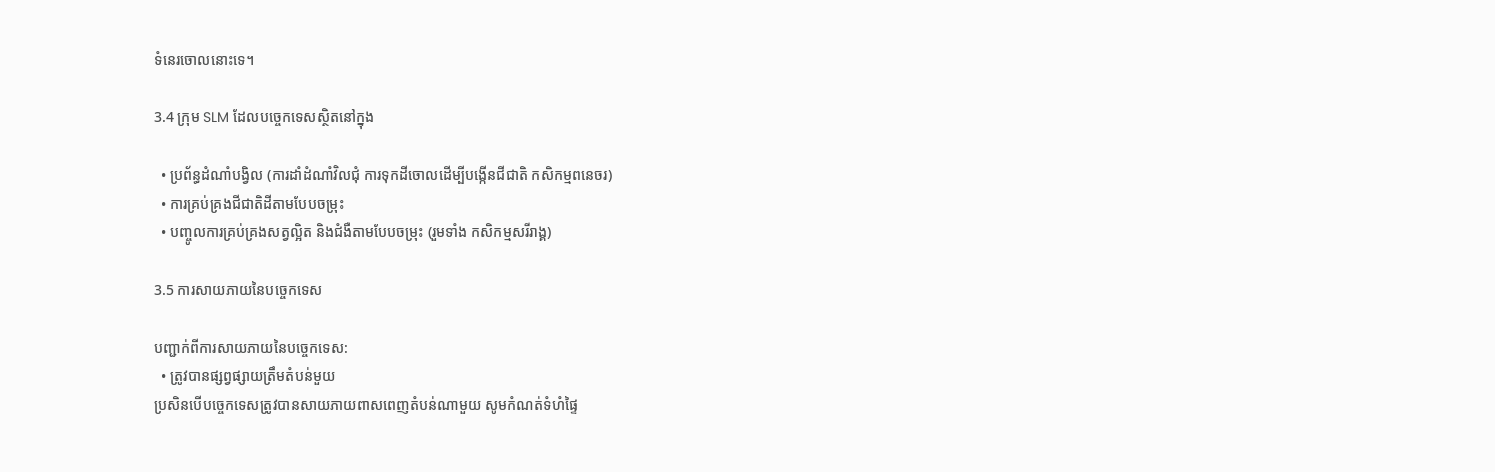ទំនេរចោលនោះទេ។

3.4 ក្រុម SLM ដែលបច្ចេកទេសស្ថិតនៅក្នុង

  • ប្រព័ន្ធដំណាំបង្វិល (ការដាំដំណាំវិលជុំ ការទុកដីចោលដើម្បីបង្កើនជីជាតិ កសិកម្មពនេចរ)
  • ការគ្រប់គ្រងជីជាតិដីតាមបែបចម្រុះ
  • បញ្ចូលការគ្រប់គ្រងសត្វល្អិត និងជំងឺតាមបែបចម្រុះ (រួមទាំង កសិកម្មសរីរាង្គ)

3.5 ការសាយភាយនៃបច្ចេកទេស

បញ្ជាក់ពីការសាយភាយនៃបច្ចេកទេស:
  • ត្រូវបានផ្សព្វផ្សាយត្រឹមតំបន់មួយ
ប្រសិនបើបច្ចេកទេសត្រូវបានសាយភាយពាសពេញតំបន់ណាមួយ សូមកំណត់ទំហំផ្ទៃ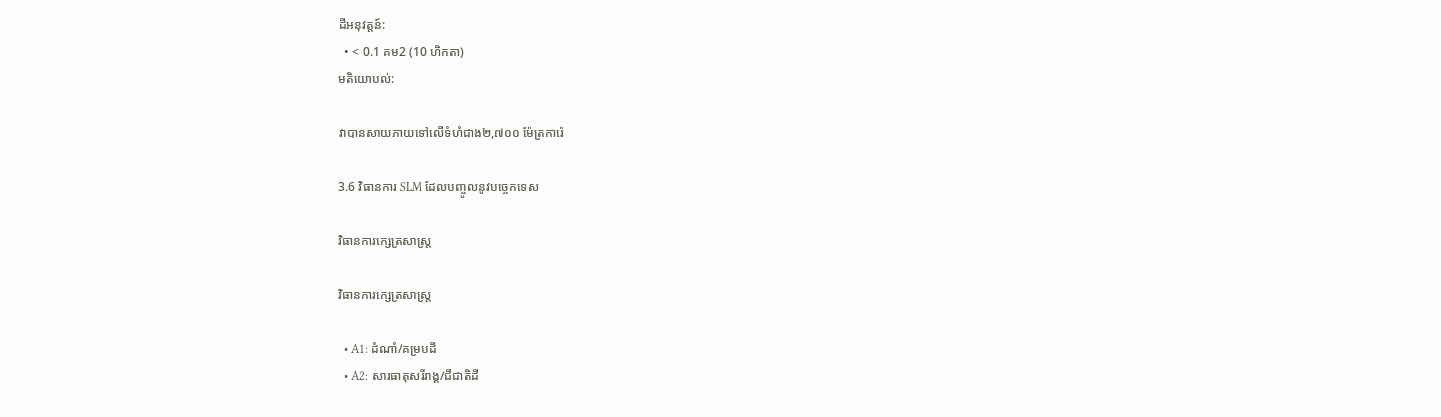ដីអនុវត្តន៍:
  • < 0.1 គម2 (10 ហិកតា)
មតិយោបល់:

វាបានសាយភាយទៅលើទំហំជាង២,៧០០ ម៉ែត្រការ៉េ

3.6 វិធានការ SLM ដែលបញ្ចូលនូវបច្ចេកទេស

វិធានការក្សេត្រសាស្ត្រ

វិធានការក្សេត្រសាស្ត្រ

  • A1: ដំណាំ/គម្របដី
  • A2: សារធាតុសរីរាង្គ/ជីជាតិដី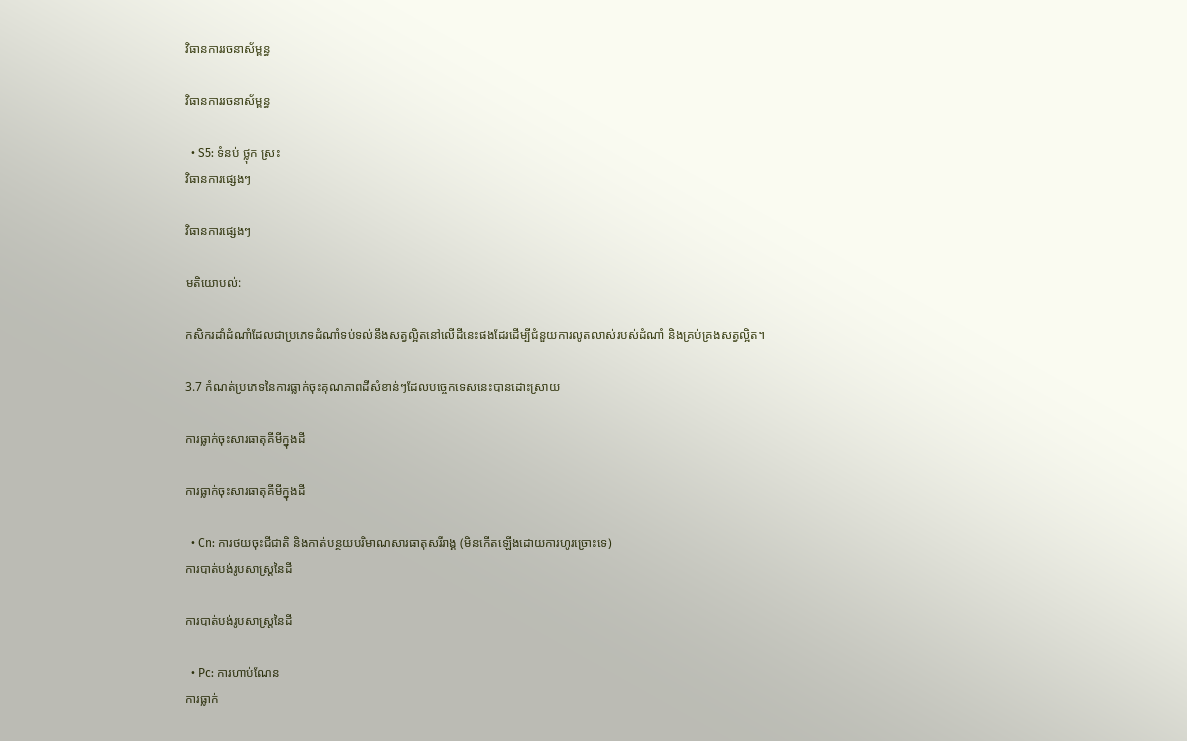វិធានការរចនាស័ម្ពន្ធ

វិធានការរចនាស័ម្ពន្ធ

  • S5: ទំនប់ ថ្លុក ស្រះ
វិធានការផ្សេងៗ

វិធានការផ្សេងៗ

មតិយោបល់:

កសិករដាំដំណាំដែលជាប្រភេទដំណាំទប់ទល់នឹងសត្វល្អិតនៅលើដីនេះផងដែរដើម្បីជំនួយការលូតលាស់របស់ដំណាំ និងគ្រប់គ្រងសត្វល្អិត។

3.7 កំណត់ប្រភេទនៃការធ្លាក់ចុះគុណភាពដីសំខាន់ៗដែលបច្ចេកទេសនេះបានដោះស្រាយ

ការធ្លាក់ចុះសារធាតុគីមីក្នុងដី

ការធ្លាក់ចុះសារធាតុគីមីក្នុងដី

  • Cn: ការថយចុះជីជាតិ និងកាត់បន្ថយបរិមាណសារធាតុសរីរាង្គ (មិនកើតឡើងដោយការហូរច្រោះទេ)
ការបាត់បង់រូបសាស្ត្រនៃដី

ការបាត់បង់រូបសាស្ត្រនៃដី

  • Pc: ការហាប់ណែន
ការធ្លាក់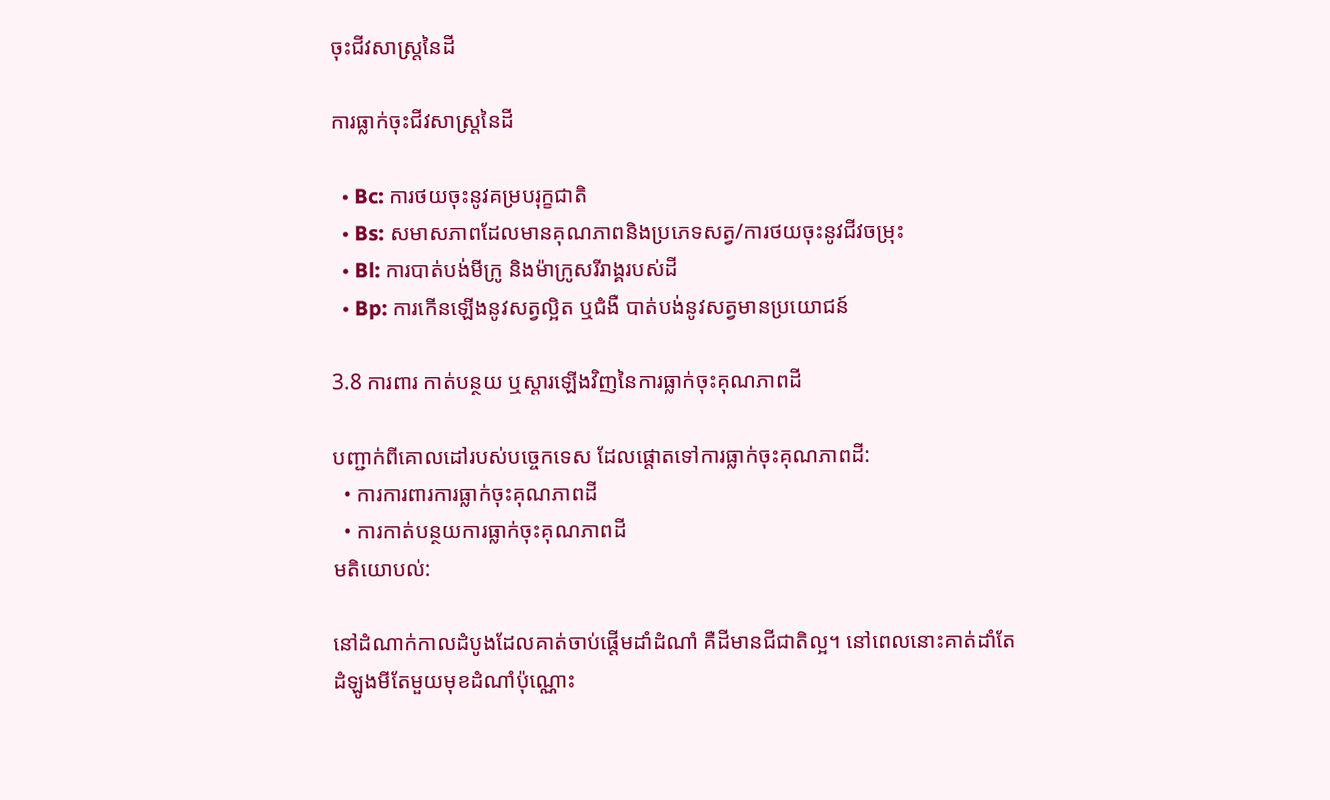ចុះជីវសាស្ត្រនៃដី

ការធ្លាក់ចុះជីវសាស្ត្រនៃដី

  • Bc: ការថយចុះនូវគម្របរុក្ខជាតិ
  • Bs: សមាសភាពដែលមានគុណភាពនិងប្រភេទសត្វ/ការថយចុះនូវជីវចម្រុះ
  • Bl: ការបាត់បង់មីក្រូ និងម៉ាក្រូសរីរាង្គរបស់ដី
  • Bp: ការកើនឡើងនូវសត្វល្អិត ឬជំងឺ បាត់បង់នូវសត្វមានប្រយោជន៍

3.8 ការពារ កាត់បន្ថយ ឬស្តារឡើងវិញនៃការធ្លាក់ចុះគុណភាពដី

បញ្ជាក់ពីគោលដៅរបស់បច្ចេកទេស ដែលផ្តោតទៅការធ្លាក់ចុះគុណភាពដី:
  • ការការពារការធ្លាក់ចុះគុណភាពដី
  • ការកាត់បន្ថយការធ្លាក់ចុះគុណភាពដី
មតិយោបល់:

នៅដំណាក់កាលដំបូងដែលគាត់ចាប់ផ្តើមដាំដំណាំ គឺដីមានជីជាតិល្អ។ នៅពេលនោះគាត់ដាំតែដំឡូងមីតែមួយមុខដំណាំប៉ុណ្ណោះ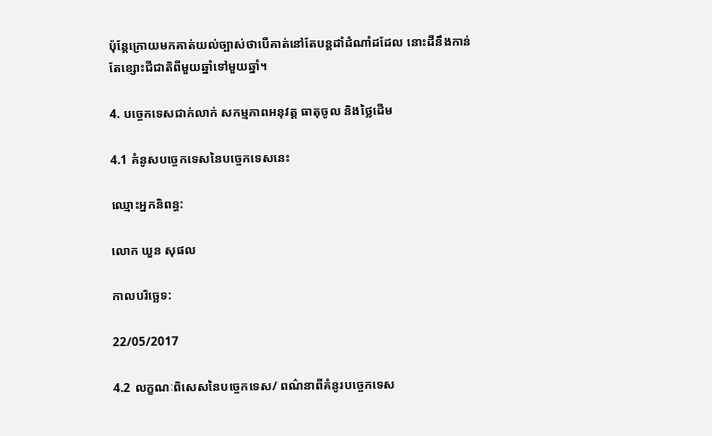ប៉ុន្តែក្រោយមកគាត់យល់ច្បាស់ថាបើគាត់នៅតែបន្តដាំដំណាំដដែល នោះដីនឹងកាន់តែខ្សោះជីជាតិពីមួយឆ្នាំទៅមួយឆ្នាំ។

4. បច្ចេកទេសជាក់លាក់ សកម្មភាពអនុវត្ត ធាតុចូល និងថ្លៃដើម

4.1 គំនូសបច្ចេកទេសនៃបច្ចេកទេសនេះ

ឈ្មោះអ្នកនិពន្ធ:

លោក ឃួន សុផល

កាលបរិច្ឆេទ:

22/05/2017

4.2 លក្ខណៈពិសេសនៃបច្ចេកទេស/ ពណ៌នាពីគំនូរបច្ចេកទេស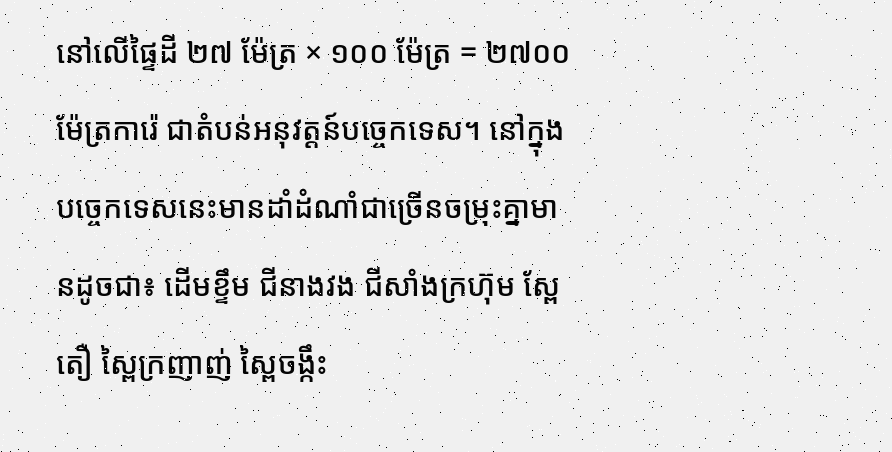នៅលើផ្ទៃដី ២៧ ម៉ែត្រ × ១០០ ម៉ែត្រ = ២៧០០ ម៉ែត្រការ៉េ ជាតំបន់អនុវត្តន៍បច្ចេកទេស។ នៅក្នុងបច្ចេកទេសនេះមានដាំដំណាំជាច្រើនចម្រុះគ្នាមានដូចជា៖ ដើមខ្ទឹម ជីនាងវង ជីសាំងក្រហ៊ុម ស្ពែតឿ ស្ពៃក្រញាញ់ ស្ពៃចង្កឹះ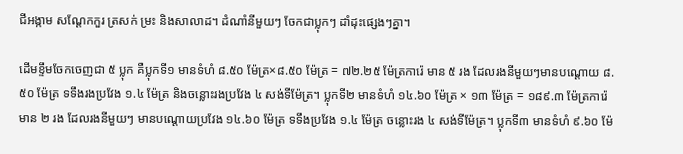ជីអង្កាម សណ្តែកកួរ ត្រសក់ ម្រះ និងសាលាដ។ ដំណាំនីមួយៗ ចែកជាប្លុកៗ ដាំដុះផ្សេងៗគ្នា។

ដើមខ្ទឹមចែកចេញជា ៥ ប្លុក គឺប្លុកទី១ មានទំហំ ៨.៥០ ម៉ែត្រ×៨.៥០ ម៉ែត្រ = ៧២.២៥ ម៉ែត្រការ៉េ មាន ៥ រង ដែលរងនីមួយៗមានបណ្តោយ ៨.៥០ ម៉ែត្រ ទទឹងរងប្រវែង ១.៤ ម៉ែត្រ និងចន្លោះរងប្រវែង ៤ សង់ទីម៉ែត្រ។ ប្លុកទី២ មានទំហំ ១៤.៦០ ម៉ែត្រ × ១៣ ម៉ែត្រ = ១៨៩.៣ ម៉ែត្រការ៉េ មាន ២ រង ដែលរងនីមួយៗ មានបណ្តោយប្រវែង ១៤.៦០ ម៉ែត្រ ទទឹងប្រវែង ១.៤ ម៉ែត្រ ចន្លោះរង ៤ សង់ទីម៉ែត្រ។ ប្លុកទី៣ មានទំហំ ៩.៦០ ម៉ែ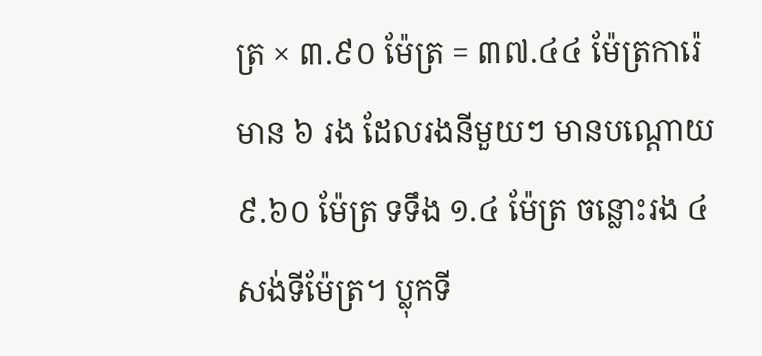ត្រ × ៣.៩០ ម៉ែត្រ = ៣៧.៤៤ ម៉ែត្រការ៉េ មាន ៦ រង ដែលរងនីមួយៗ មានបណ្តោយ ៩.៦០ ម៉ែត្រ ទទឹង ១.៤ ម៉ែត្រ ចន្លោះរង ៤ សង់ទីម៉ែត្រ។ ប្លុកទី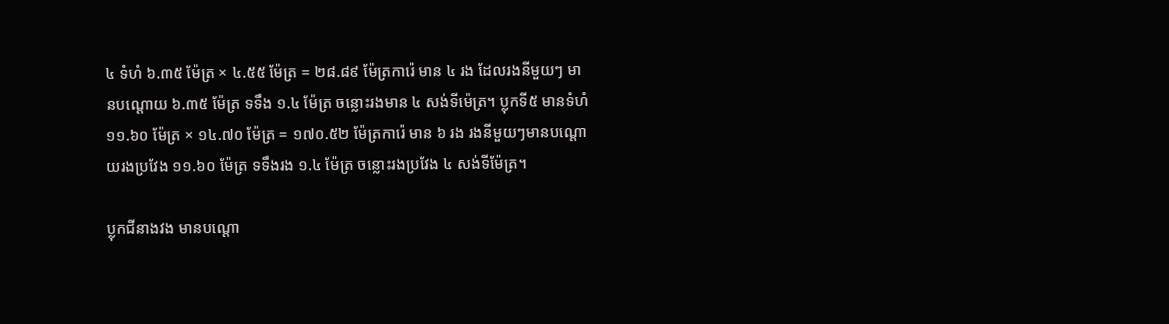៤ ទំហំ ៦.៣៥ ម៉ែត្រ × ៤.៥៥ ម៉ែត្រ = ២៨.៨៩ ម៉ែត្រការ៉េ មាន ៤ រង ដែលរងនីមួយៗ មានបណ្តោយ ៦.៣៥ ម៉ែត្រ ទទឹង ១.៤ ម៉ែត្រ ចន្លោះរងមាន ៤ សង់ទីម៉េត្រ។ ប្លុកទី៥ មានទំហំ ១១.៦០ ម៉ែត្រ × ១៤.៧០ ម៉ែត្រ = ១៧០.៥២ ម៉ែត្រការ៉េ មាន ៦ រង រងនីមួយៗមានបណ្តោយរងប្រវែង ១១.៦០ ម៉ែត្រ ទទឹងរង ១.៤ ម៉ែត្រ ចន្លោះរងប្រវែង ៤ សង់ទីម៉ែត្រ។

ប្លុកជីនាងវង មានបណ្តោ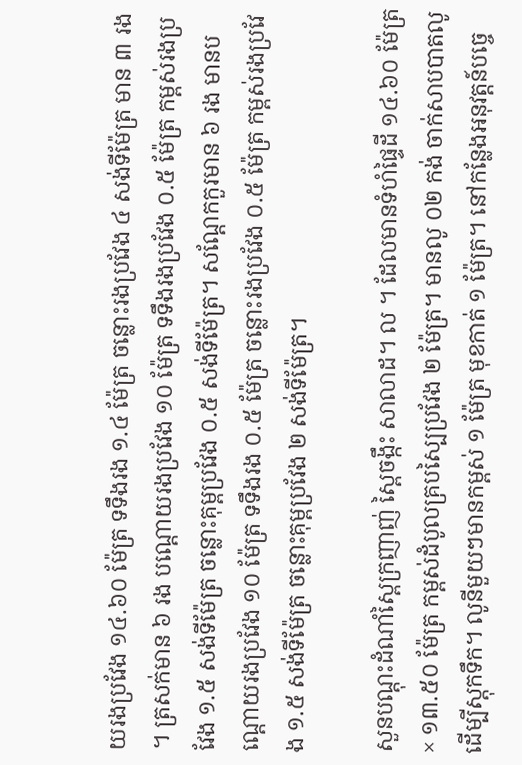យរងប្រវែង ១៤.៦០ ម៉ែត្រ ទទឹងរង ១.៤ ម៉ែត្រ ចន្លោះរងប្រវែង ៤ សង់ទីម៉ែត្រ មាន ៣ រង។ ត្រសក់មាន ៦ រង បណ្តោយរងប្រវែង ១០ ម៉ែត្រ ទទឹងរងប្រវែង ០.៥ ម៉ែត្រ កម្ពស់រងប្រវែង ១.៥ សង់ទីម៉ែត្រ ចន្លោះគុម្ពប្រវែង ០.៥ សង់ទីម៉ែត្រ។ សណ្តែកកួរមាន ៦ រង មានបណ្តោយរងប្រវែង ១០ ម៉ែត្រ ទទឹងរង ០.៥ ម៉ែត្រ ចន្លោះរងប្រវែង ០.៥ ម៉ែត្រ កម្ពស់រងប្រវែង ១.៥ សង់ទីម៉ែត្រ ចន្លោះគុម្ពប្រវែង ២ សង់ទីម៉ែត្រ។

សួនបណ្តុះដំណាំស្ពៃក្រញាញ់ ស្ពៃចង្កឹះ សាលាដ។ ល ។ ដែលមានទំហំផ្ទៃដី ១៤.៦០ ម៉ែត្រ × ១៣.៥០ ម៉ែត្រ កម្ពស់ដំបូលគ្របស្បៃប្រវែង ២ ម៉ែត្រ។ មានលូ ០២ កង់ ចាក់សាបបាតលូដើម្បីស្តុកទឹក។ លូនីមួយៗមានកម្ពស់ ១ ម៉ែត្រ មុខកាត់ ១ ម៉ែត្រ។ នៅកន្លែងអនុវត្តន៍បច្ចេ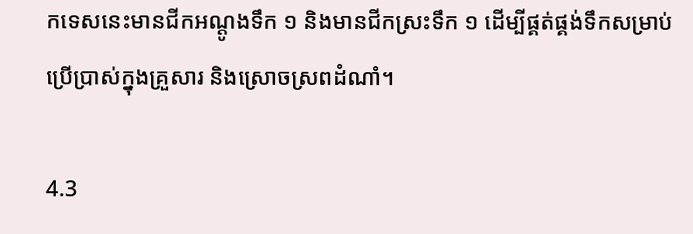កទេសនេះមានជីកអណ្តូងទឹក ១ និងមានជីកស្រះទឹក ១ ដើម្បីផ្គត់ផ្គង់ទឹកសម្រាប់ប្រើប្រាស់ក្នុងគ្រួសារ និងស្រោចស្រពដំណាំ។

4.3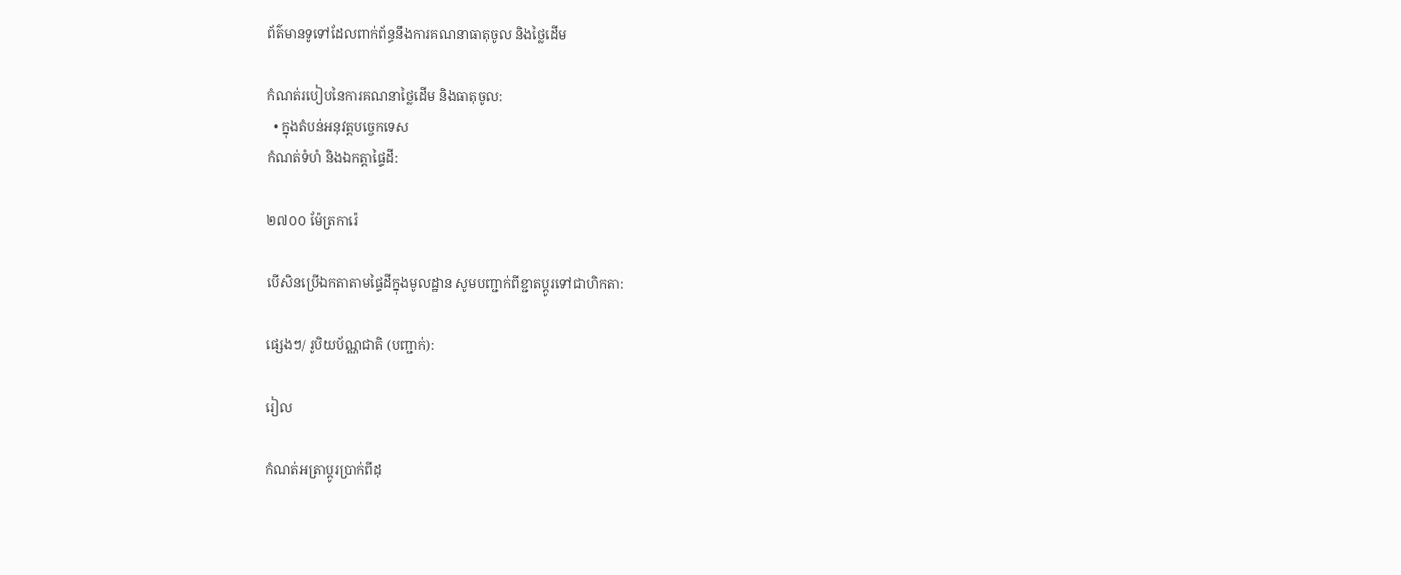ព័ត៌មានទូទៅដែលពាក់ព័ន្ធនឹងការគណនាធាតុចូល និងថ្លៃដើម

កំណត់របៀបនៃការគណនាថ្លៃដើម និងធាតុចូល:
  • ក្នុងតំបន់អនុវត្តបច្ចេកទេស
កំណត់ទំហំ និងឯកត្តាផ្ទៃដី:

២៧០០ ម៉ែត្រការ៉េ

បើសិនប្រើឯកតាតាមផ្ទៃដីក្នុងមូលដ្ឋាន សូមបញ្ជាក់ពីខ្ជាតប្តូរទៅជាហិកតា:

ផ្សេងៗ/ រូបិយប័ណ្ណជាតិ (បញ្ជាក់):

រៀល

កំណត់អត្រាប្តូរប្រាក់ពីដុ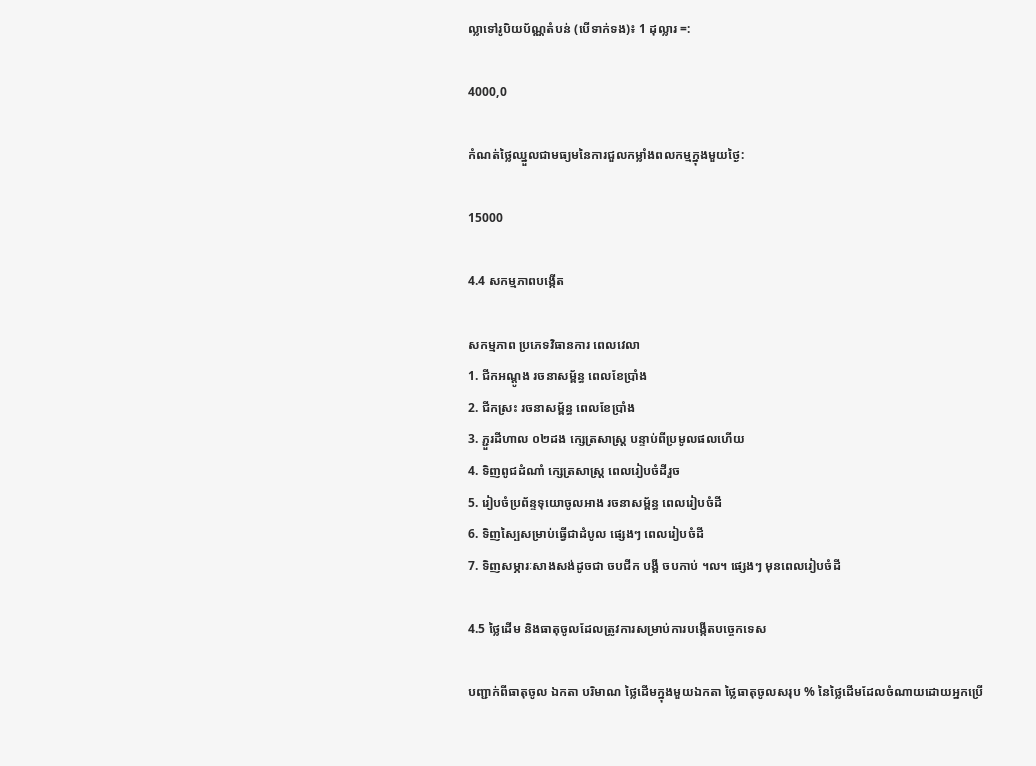ល្លាទៅរូបិយប័ណ្ណតំបន់ (បើទាក់ទង)៖ 1 ដុល្លារ =:

4000,0

កំណត់ថ្លៃឈ្នួលជាមធ្យមនៃការជួលកម្លាំងពលកម្មក្នុងមួយថ្ងៃ:

15000

4.4 សកម្មភាពបង្កើត

សកម្មភាព ប្រភេទវិធានការ ពេលវេលា
1. ជីកអណ្ដូង រចនាសម្ព័ន្ធ ពេលខែប្រាំង
2. ជីកស្រះ រចនាសម្ព័ន្ធ ពេលខែប្រាំង
3. ភ្ជួរដីហាល ០២ដង ក្សេត្រសាស្ត្រ បន្ទាប់ពីប្រមូលផលហើយ
4. ទិញពូជដំណាំ ក្សេត្រសាស្ត្រ ពេលរៀបចំដីរួច
5. រៀបចំប្រព័ន្ទទុយោចូលអាង រចនាសម្ព័ន្ធ ពេលរៀបចំដី
6. ទិញស្បៃសម្រាប់ធ្វើជាដំបូល ផ្សេងៗ ពេលរៀបចំដី
7. ទិញសម្ភារៈសាងសង់ដូចជា ចបជីក បង្គី ចបកាប់ ។ល។ ផ្សេងៗ មុនពេលរៀបចំដី

4.5 ថ្លៃដើម និងធាតុចូលដែលត្រូវការសម្រាប់ការបង្កើតបច្ចេកទេស

បញ្ជាក់ពីធាតុចូល ឯកតា បរិមាណ ថ្លៃដើមក្នុងមួយឯកតា ថ្លៃធាតុចូលសរុប % នៃថ្លៃដើមដែលចំណាយដោយអ្នកប្រើ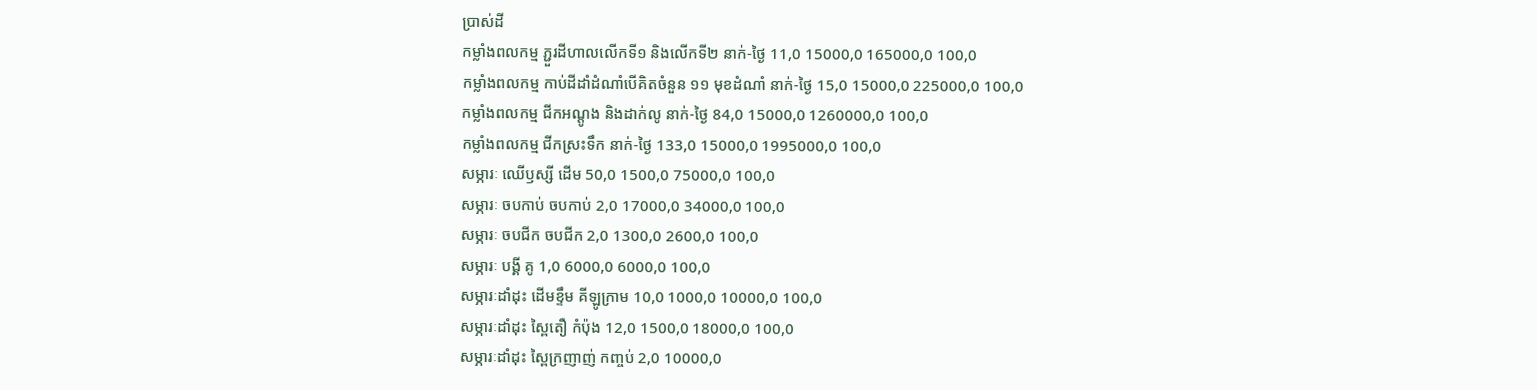ប្រាស់ដី
កម្លាំងពលកម្ម ភ្ជួរដីហាលលើកទី១ និងលើកទី២ នាក់-ថ្ងៃ 11,0 15000,0 165000,0 100,0
កម្លាំងពលកម្ម កាប់ដីដាំដំណាំបើគិតចំនួន ១១ មុខដំណាំ នាក់-ថ្ងៃ 15,0 15000,0 225000,0 100,0
កម្លាំងពលកម្ម ជីកអណ្តូង និងដាក់លូ នាក់-ថ្ងៃ 84,0 15000,0 1260000,0 100,0
កម្លាំងពលកម្ម ជីកស្រះទឹក នាក់-ថ្ងៃ 133,0 15000,0 1995000,0 100,0
សម្ភារៈ ឈើឫស្សី ដើម 50,0 1500,0 75000,0 100,0
សម្ភារៈ ចបកាប់ ចបកាប់ 2,0 17000,0 34000,0 100,0
សម្ភារៈ ចបជីក ចបជីក 2,0 1300,0 2600,0 100,0
សម្ភារៈ បង្គី គូ 1,0 6000,0 6000,0 100,0
សម្ភារៈដាំដុះ ដើមខ្ទឹម គីឡូក្រាម 10,0 1000,0 10000,0 100,0
សម្ភារៈដាំដុះ ស្ពៃតឿ កំប៉ុង 12,0 1500,0 18000,0 100,0
សម្ភារៈដាំដុះ ស្ពៃក្រញាញ់ កញ្ចប់ 2,0 10000,0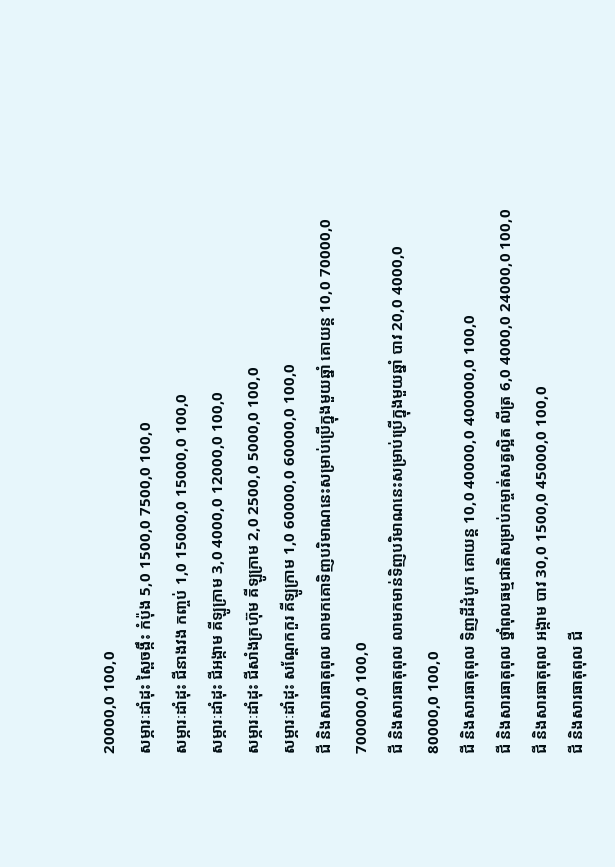20000,0 100,0
សម្ភារៈដាំដុះ ស្ពៃចង្កឹះ កំប៉ុង 5,0 1500,0 7500,0 100,0
សម្ភារៈដាំដុះ ជីនាងវង កញ្ចប់ 1,0 15000,0 15000,0 100,0
សម្ភារៈដាំដុះ ជីអង្កាម គីឡូក្រាម 3,0 4000,0 12000,0 100,0
សម្ភារៈដាំដុះ ជីសាំងក្រហ៊ុម គីឡូក្រាម 2,0 2500,0 5000,0 100,0
សម្ភារៈដាំដុះ សណ្តែកកួរ គីឡូក្រាម 1,0 60000,0 60000,0 100,0
ជី និងសារធាតុពុល លាមកគោទិញបរិមាណនេះសម្រាប់ប្រើក្នុងមួយឆ្នាំ គោយន្ត 10,0 70000,0 700000,0 100,0
ជី និងសារធាតុពុល លាមកមាន់ទិញបរិមាណនេះសម្រាប់ប្រើក្នុងមួយឆ្នាំ បាវ 20,0 4000,0 80000,0 100,0
ជី និងសារធាតុពុល ទិញដីដំបូក គោយន្ត 10,0 40000,0 400000,0 100,0
ជី និងសារធាតុពុល ថ្នាំពុលធម្មជាតិសម្រាប់កម្ចាត់សត្វល្អិត លីត្រ 6,0 4000,0 24000,0 100,0
ជី និងសារធាតុពុល អង្កាម បាវ 30,0 1500,0 45000,0 100,0
ជី និងសារធាតុពុល ជី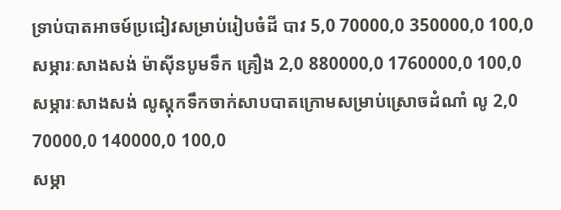ទ្រាប់បាតអាចម៍ប្រជៀវសម្រាប់រៀបចំដី បាវ 5,0 70000,0 350000,0 100,0
សម្ភារៈសាងសង់ ម៉ាស៊ីនបូមទឹក គ្រឿង 2,0 880000,0 1760000,0 100,0
សម្ភារៈសាងសង់ លូស្តុកទឹកចាក់សាបបាតក្រោមសម្រាប់ស្រោចដំណាំ លូ 2,0 70000,0 140000,0 100,0
សម្ភា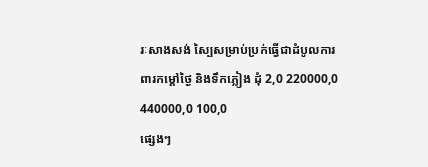រៈសាងសង់ ស្បៃសម្រាប់ប្រក់ធ្វើជាដំបូលការពារកម្តៅថ្ងៃ និងទឹកភ្លៀង ដុំ 2,0 220000,0 440000,0 100,0
ផ្សេងៗ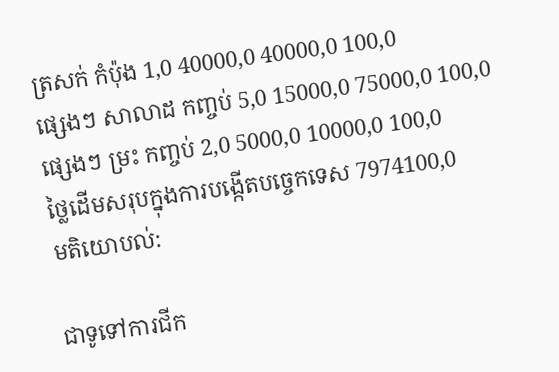ត្រសក់ កំប៉ុង 1,0 40000,0 40000,0 100,0
ផ្សេងៗ សាលាដ កញ្ចប់ 5,0 15000,0 75000,0 100,0
ផ្សេងៗ ម្រះ កញ្ចប់ 2,0 5000,0 10000,0 100,0
ថ្លៃដើមសរុបក្នុងការបង្កើតបច្ចេកទេស 7974100,0
មតិយោបល់:

ជាទូទៅការជីក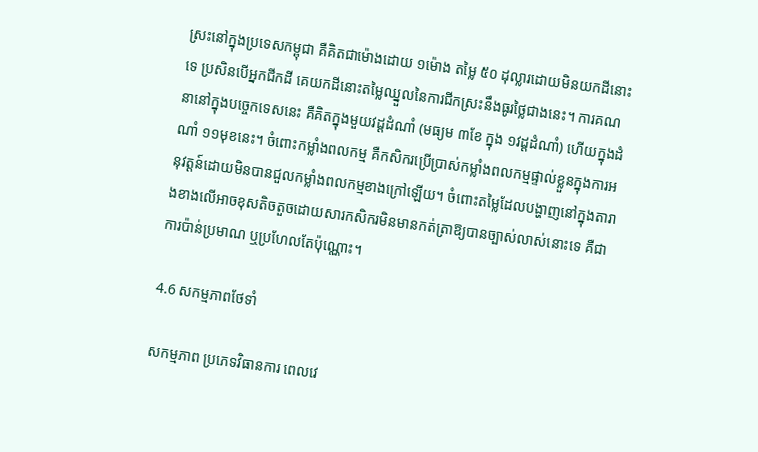ស្រះនៅក្នុងប្រទេសកម្ពុជា គឺគិតជាម៉ោងដោយ ១ម៉ោង តម្លៃ ៥០ ដុល្លារដោយមិនយកដីនោះទេ ប្រសិនបើអ្នកជីកដី គេយកដីនោះតម្លៃឈ្នួលនៃការជីកស្រះនឹងធូរថ្លៃជាងនេះ។ ការគណនានៅក្នុងបច្ចេកទេសនេះ គឺគិតក្នុងមួយវដ្តដំណាំ (មធ្យម ៣ខែ ក្នុង ១វដ្តដំណាំ) ហើយក្នុងដំណាំ ១១មុខនេះ។ ចំពោះកម្លាំងពលកម្ម គឺកសិករប្រើប្រាស់កម្លាំងពលកម្មផ្ទាល់ខ្លួនក្នុងការអនុវត្តន៍ដោយមិនបានជួលកម្លាំងពលកម្មខាងក្រៅឡើយ។ ចំពោះតម្លៃដែលបង្ហាញនៅក្នុងតារាងខាងលើអាចខុសតិចតួចដោយសារកសិករមិនមានកត់ត្រាឱ្យបានច្បាស់លាស់នោះទេ គឺជាការប៉ាន់ប្រមាណ ឬប្រហែលតែប៉ុណ្ណោះ។

4.6 សកម្មភាពថែទាំ

សកម្មភាព ប្រភេទវិធានការ ពេលវេ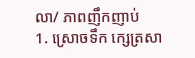លា/ ភាពញឹកញាប់
1. ស្រោចទឹក ក្សេត្រសា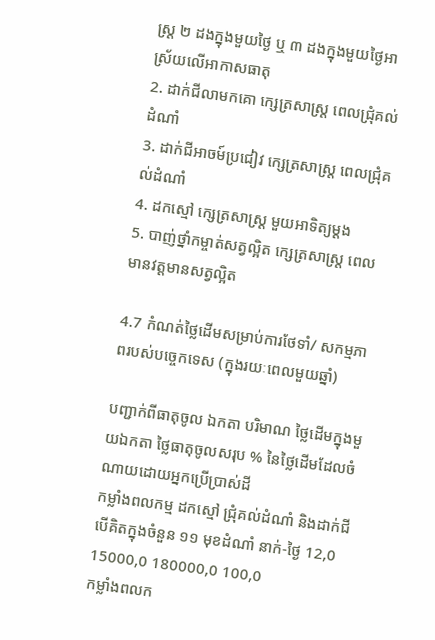ស្ត្រ ២ ដងក្នុងមួយថ្ងៃ ឬ ៣ ដងក្នុងមួយថ្ងៃអាស្រ័យលើអាកាសធាតុ
2. ដាក់ជីលាមកគោ ក្សេត្រសាស្ត្រ ពេលជ្រុំគល់ដំណាំ
3. ដាក់ជីអាចម៍ប្រជៀវ ក្សេត្រសាស្ត្រ ពេលជ្រុំគល់ដំណាំ
4. ដកស្មៅ ក្សេត្រសាស្ត្រ មួយអាទិត្យម្ដង
5. បាញ់ថ្នាំកម្ចាត់សត្វល្អិត ក្សេត្រសាស្ត្រ ពេលមានវត្តមានសត្វល្អិត

4.7 កំណត់ថ្លៃដើមសម្រាប់ការថែទាំ/ សកម្មភាពរបស់បច្ចេកទេស (ក្នុងរយៈពេលមួយឆ្នាំ)

បញ្ជាក់ពីធាតុចូល ឯកតា បរិមាណ ថ្លៃដើមក្នុងមួយឯកតា ថ្លៃធាតុចូលសរុប % នៃថ្លៃដើមដែលចំណាយដោយអ្នកប្រើប្រាស់ដី
កម្លាំងពលកម្ម ដកស្មៅ ជ្រុំគល់ដំណាំ និងដាក់ជីបើគិតក្នុងចំនួន ១១ មុខដំណាំ នាក់-ថ្ងៃ 12,0 15000,0 180000,0 100,0
កម្លាំងពលក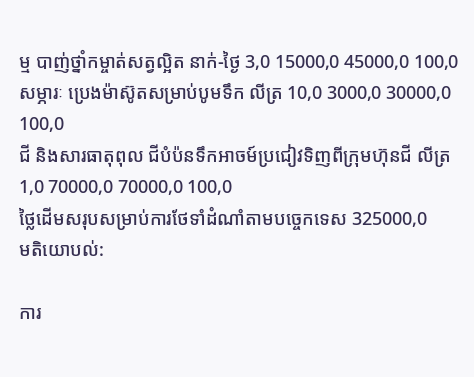ម្ម បាញ់ថ្នាំកម្ចាត់សត្វល្អិត នាក់-ថ្ងៃ 3,0 15000,0 45000,0 100,0
សម្ភារៈ ប្រេងម៉ាស៊ូតសម្រាប់បូមទឹក លីត្រ 10,0 3000,0 30000,0 100,0
ជី និងសារធាតុពុល ជីបំប៉នទឹកអាចម៍ប្រជៀវទិញពីក្រុមហ៊ុនជី លីត្រ 1,0 70000,0 70000,0 100,0
ថ្លៃដើមសរុបសម្រាប់ការថែទាំដំណាំតាមបច្ចេកទេស 325000,0
មតិយោបល់:

ការ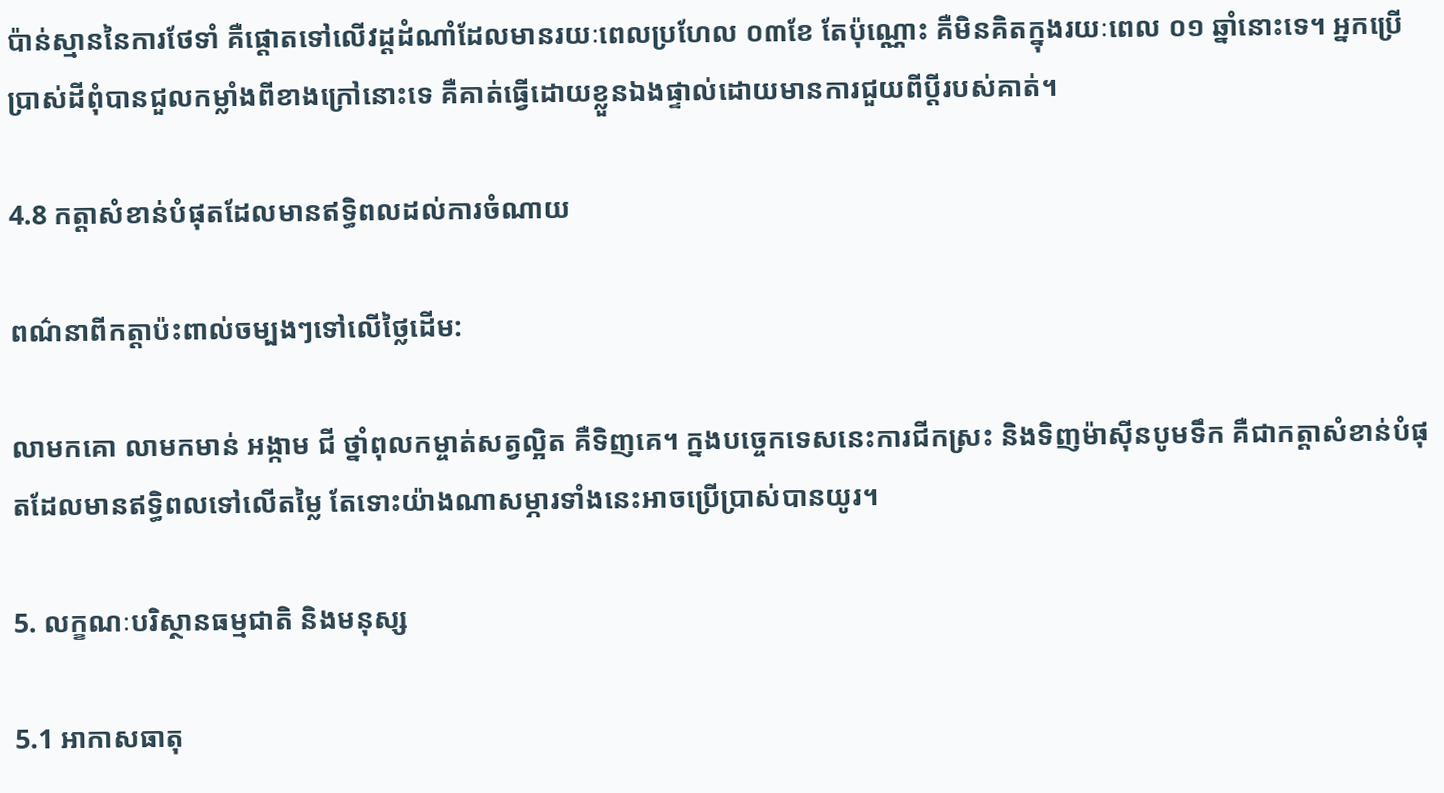ប៉ាន់ស្មាននៃការថែទាំ គឺផ្ដោតទៅលើវដ្តដំណាំដែលមានរយៈពេលប្រហែល ០៣ខែ តែប៉ុណ្ណោះ គឺមិនគិតក្នុងរយៈពេល ០១ ឆ្នាំនោះទេ។ អ្នកប្រើប្រាស់ដីពុំបានជួលកម្លាំងពីខាងក្រៅនោះទេ គឺគាត់ធ្វើដោយខ្លួនឯងផ្ទាល់ដោយមានការជួយពីប្តីរបស់គាត់។

4.8 កត្តាសំខាន់បំផុតដែលមានឥទ្ធិពលដល់ការចំណាយ

ពណ៌នាពីកត្តាប៉ះពាល់ចម្បងៗទៅលើថ្លៃដើម:

លាមកគោ លាមកមាន់ អង្កាម ជី ថ្នាំពុលកម្ចាត់សត្វល្អិត គឺទិញគេ។ ក្នងបច្ចេកទេសនេះការជីកស្រះ និងទិញម៉ាស៊ីនបូមទឹក គឺជាកត្តាសំខាន់បំផុតដែលមានឥទ្ធិពលទៅលើតម្លៃ តែទោះយ៉ាងណាសម្ភារទាំងនេះអាចប្រើប្រាស់បានយូរ។

5. លក្ខណៈបរិស្ថានធម្មជាតិ និងមនុស្ស

5.1 អាកាសធាតុ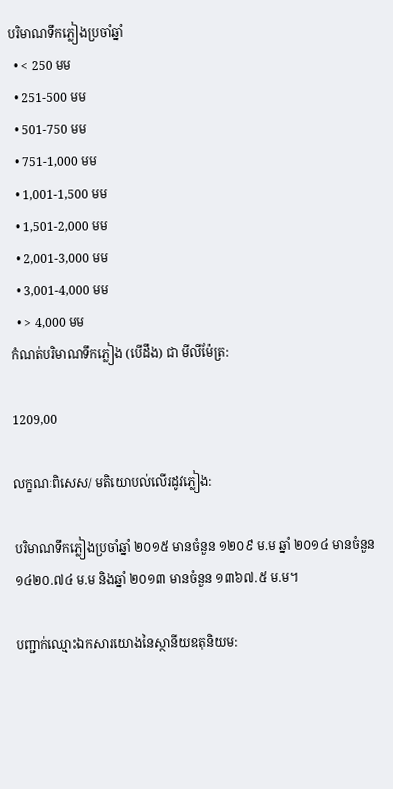បរិមាណទឹកភ្លៀងប្រចាំឆ្នាំ
  • < 250 មម
  • 251-500 មម
  • 501-750 មម
  • 751-1,000 មម
  • 1,001-1,500 មម
  • 1,501-2,000 មម
  • 2,001-3,000 មម
  • 3,001-4,000 មម
  • > 4,000 មម
កំណត់បរិមាណទឹកភ្លៀង (បើដឹង) ជា មីលីម៉ែត្រ:

1209,00

លក្ខណៈពិសេស/ មតិយោបល់លើរដូវភ្លៀង:

បរិមាណទឹកភ្លៀងប្រចាំឆ្នាំ ២០១៥ មានចំនួន ១២០៩ ម.ម ឆ្នាំ ២០១៤ មានចំនួន ១៤២០.៧៤ ម.ម និងឆ្នាំ ២០១៣ មានចំនួន ១៣៦៧.៥ ម.ម។

បញ្ជាក់ឈ្មោះឯកសារយោងនៃស្ថានីយឧតុនិយម: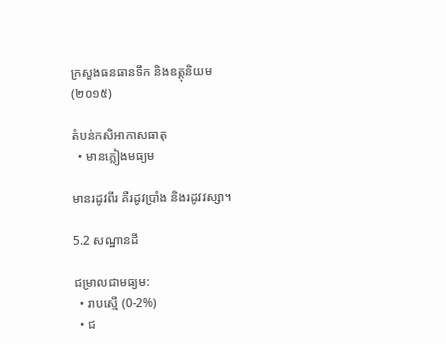ក្រសួងធនធានទឹក និងឧត្តុនិយម (២០១៥)

តំបន់កសិអាកាសធាតុ
  • មានភ្លៀងមធ្យម

មានរដូវពីរ គឺរដូវប្រាំង និងរដូវវស្សា។

5.2 សណ្ឋានដី

ជម្រាលជាមធ្យម:
  • រាបស្មើ (0-2%)
  • ជ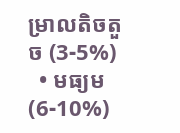ម្រាលតិចតួច (3-5%)
  • មធ្យម (6-10%)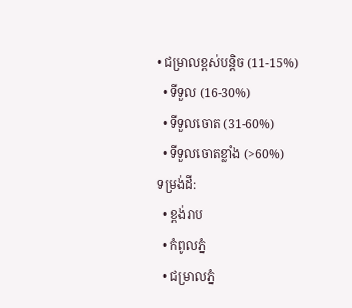• ជម្រាលខ្ពស់បន្តិច (11-15%)
  • ទីទួល (16-30%)
  • ទីទួលចោត (31-60%)
  • ទីទួលចោតខ្លាំង (>60%)
ទម្រង់ដី:
  • ខ្ពង់រាប
  • កំពូលភ្នំ
  • ជម្រាលភ្នំ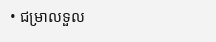• ជម្រាលទួល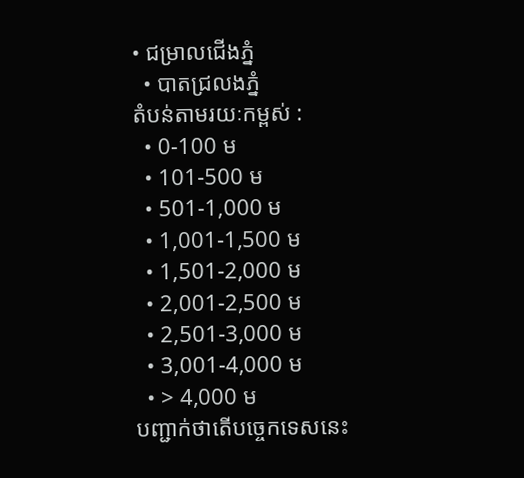• ជម្រាលជើងភ្នំ
  • បាតជ្រលងភ្នំ
តំបន់តាមរយៈកម្ពស់ :
  • 0-100 ម
  • 101-500 ម
  • 501-1,000 ម
  • 1,001-1,500 ម
  • 1,501-2,000 ម
  • 2,001-2,500 ម
  • 2,501-3,000 ម
  • 3,001-4,000 ម
  • > 4,000 ម
បញ្ជាក់ថាតើបច្ចេកទេសនេះ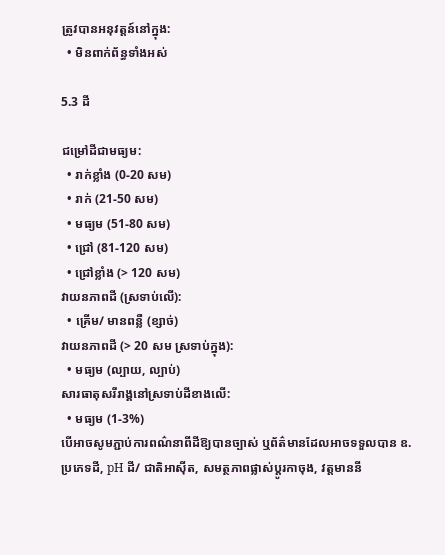ត្រូវបានអនុវត្តន៍នៅក្នុង:
  • មិនពាក់ព័ន្ធទាំងអស់

5.3 ដី

ជម្រៅដីជាមធ្យម:
  • រាក់ខ្លាំង (0-20 សម)
  • រាក់ (21-50 សម)
  • មធ្យម (51-80 សម)
  • ជ្រៅ (81-120 សម)
  • ជ្រៅខ្លាំង (> 120 សម)
វាយនភាពដី (ស្រទាប់លើ):
  • គ្រើម/ មានពន្លឺ (ខ្សាច់)
វាយនភាពដី (> 20 សម ស្រទាប់ក្នុង):
  • មធ្យម (ល្បាយ, ល្បាប់)
សារធាតុសរីរាង្គនៅស្រទាប់ដីខាងលើ:
  • មធ្យម (1-3%)
បើអាចសូមភ្ជាប់ការពណ៌នាពីដីឱ្យបានច្បាស់ ឬព័ត៌មានដែលអាចទទួលបាន ឧ. ប្រភេទដី, pH ដី/ ជាតិអាស៊ីត, សមត្ថភាពផ្លាស់ប្តូរកាចុង, វត្តមាននី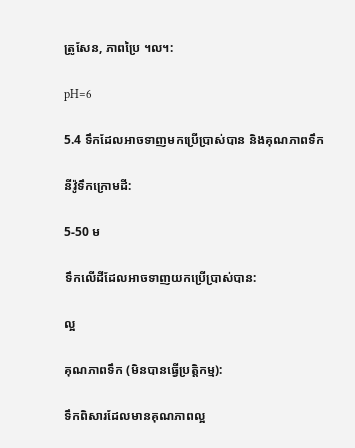ត្រូសែន, ភាពប្រៃ ។ល។:

pH=6

5.4 ទឹកដែលអាចទាញមកប្រើប្រាស់បាន និងគុណភាពទឹក

នីវ៉ូទឹកក្រោមដី:

5-50 ម

ទឹកលើដីដែលអាចទាញយកប្រើប្រាស់បាន:

ល្អ

គុណភាពទឹក (មិនបានធ្វើប្រត្តិកម្ម):

ទឹកពិសារដែលមានគុណភាពល្អ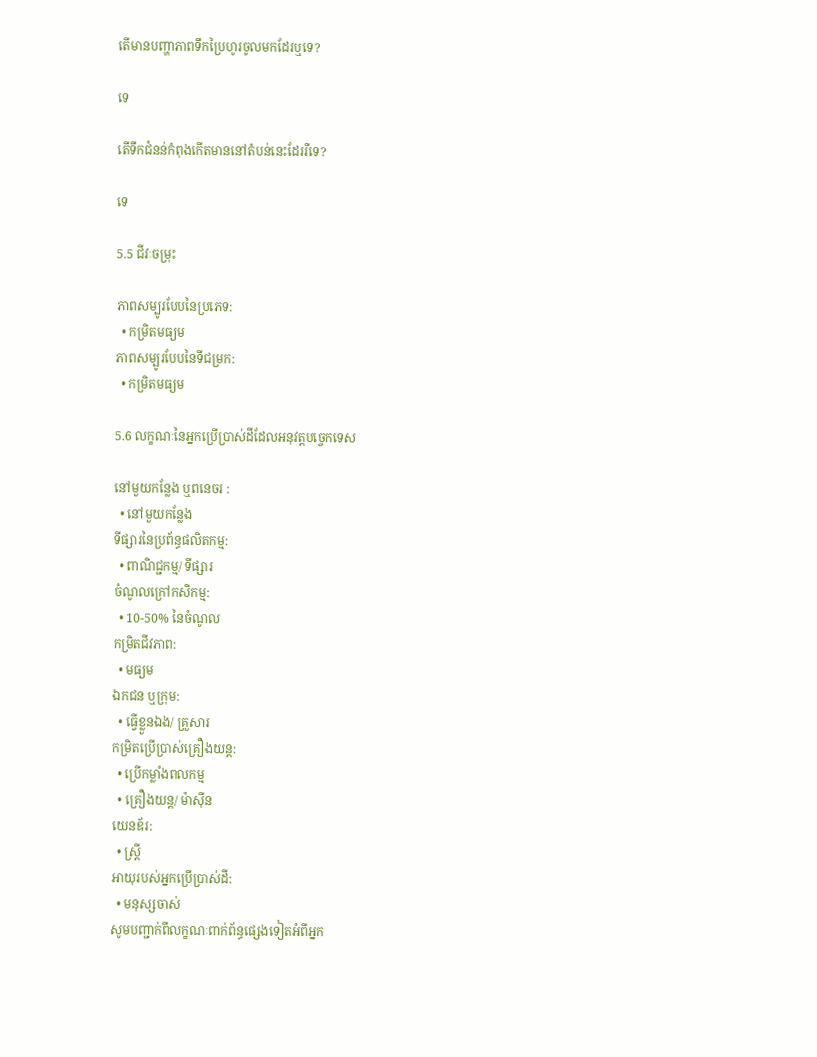តើមានបញ្ហាភាពទឹកប្រៃហូរចូលមកដែរឬទេ?

ទេ

តើទឹកជំនន់កំពុងកើតមាននៅតំបន់នេះដែររឺទេ?

ទេ

5.5 ជីវៈចម្រុះ

ភាពសម្បូរបែបនៃប្រភេទ:
  • កម្រិតមធ្យម
ភាពសម្បូរបែបនៃទីជម្រក:
  • កម្រិតមធ្យម

5.6 លក្ខណៈនៃអ្នកប្រើប្រាស់ដីដែលអនុវត្តបច្ចេកទេស

នៅមួយកន្លែង ឬពនេចរ :
  • នៅមួយកន្លែង
ទីផ្សារនៃប្រព័ន្ធផលិតកម្ម:
  • ពាណិជ្ជកម្ម/ ទីផ្សារ
ចំណូលក្រៅកសិកម្ម:
  • 10-50% នៃចំណូល
កម្រិតជីវភាព:
  • មធ្យម
ឯកជន ឬក្រុម:
  • ធ្វើខ្លួនឯង/ គ្រួសារ
កម្រិតប្រើប្រាស់គ្រឿងយន្ត:
  • ប្រើកម្លាំងពលកម្ម
  • គ្រឿងយន្ត/ ម៉ាស៊ីន
យេនឌ័រ:
  • ស្ត្រី
អាយុរបស់អ្នកប្រើប្រាស់ដី:
  • មនុស្សចាស់
សូមបញ្ជាក់ពីលក្ខណៈពាក់ព័ន្ធផ្សេងទៀតអំពីអ្នក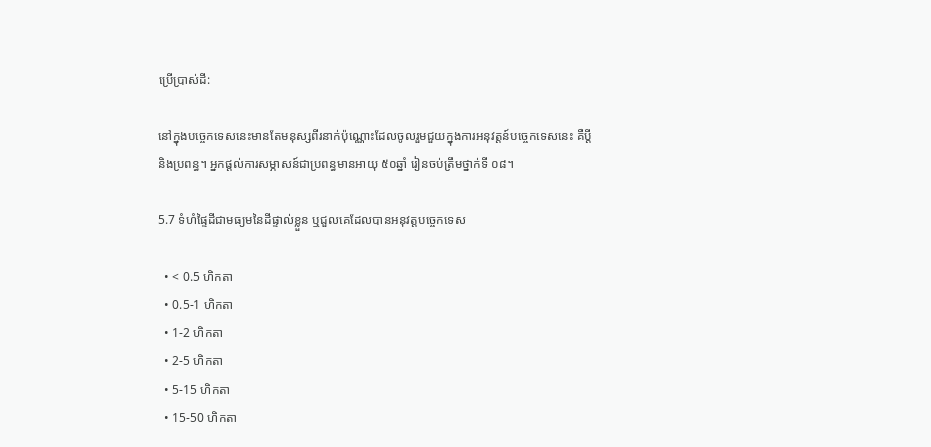ប្រើប្រាស់ដី:

នៅក្នុងបច្ចេកទេសនេះមានតែមនុស្សពីរនាក់ប៉ុណ្ណោះដែលចូលរួមជួយក្នុងការអនុវត្តន៍បច្ចេកទេសនេះ គឺប្តី និងប្រពន្ធ។ អ្នកផ្តល់ការសម្ភាសន៍ជាប្រពន្ធមានអាយុ ៥០ឆ្នាំ រៀនចប់ត្រឹមថ្នាក់ទី ០៨។

5.7 ទំហំផ្ទៃដីជាមធ្យមនៃដីផ្ទាល់ខ្លួន ឬជួលគេដែលបានអនុវត្តបច្ចេកទេស

  • < 0.5 ហិកតា
  • 0.5-1 ហិកតា
  • 1-2 ហិកតា
  • 2-5 ហិកតា
  • 5-15 ហិកតា
  • 15-50 ហិកតា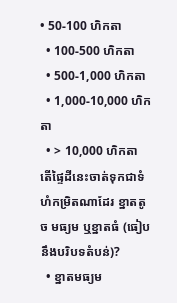• 50-100 ហិកតា
  • 100-500 ហិកតា
  • 500-1,000 ហិកតា
  • 1,000-10,000 ហិកតា
  • > 10,000 ហិកតា
តើផ្ទៃដីនេះចាត់ទុកជាទំហំកម្រិតណាដែរ ខ្នាតតូច មធ្យម ឬខ្នាតធំ (ធៀបនឹងបរិបទតំបន់)?
  • ខ្នាតមធ្យម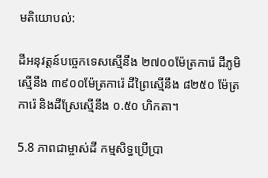មតិយោបល់:

ដីអនុវត្តន៍បច្ចេកទេសស្មើនឹង ២៧០០ម៉ែត្រការ៉េ ដីភូមិស្មើនឹង ៣៩០០ម៉ែត្រការ៉េ ដីព្រៃស្មើនឹង ៨២៥០ ម៉ែត្រការ៉េ និងដីស្រែស្មើនឹង ០.៥០ ហិកតា។

5.8 ភាពជាម្ចាស់ដី កម្មសិទ្ធប្រើប្រា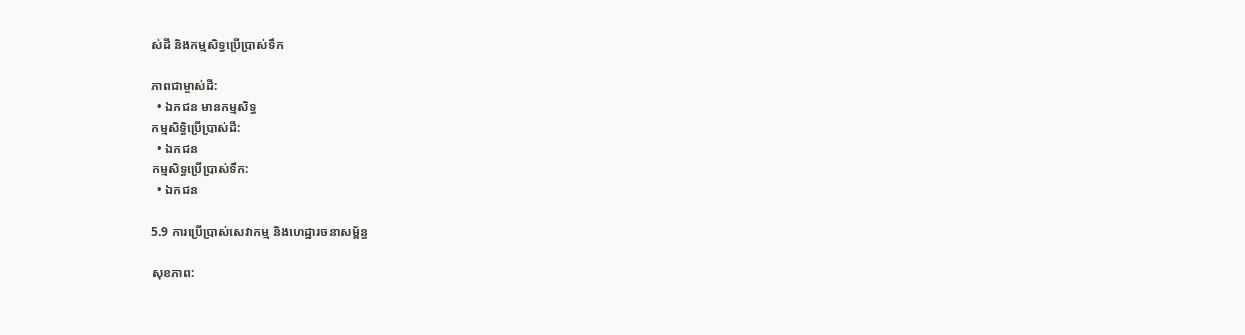ស់ដី និងកម្មសិទ្ធប្រើប្រាស់ទឹក

ភាពជាម្ចាស់ដី:
  • ឯកជន មានកម្មសិទ្ធ
កម្មសិទ្ធិប្រើប្រាស់ដី:
  • ឯកជន
កម្មសិទ្ធប្រើប្រាស់ទឹក:
  • ឯកជន

5.9 ការប្រើប្រាស់សេវាកម្ម និងហេដ្ឋារចនាសម្ព័ន្ធ

សុខភាព: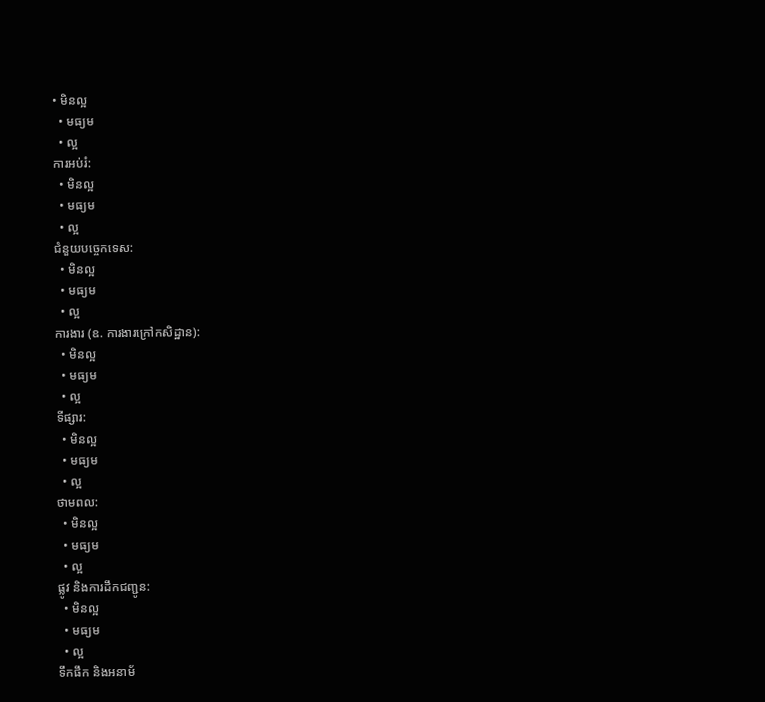• មិនល្អ
  • មធ្យម
  • ល្អ
ការអប់រំ:
  • មិនល្អ
  • មធ្យម
  • ល្អ
ជំនួយបច្ចេកទេស:
  • មិនល្អ
  • មធ្យម
  • ល្អ
ការងារ (ឧ. ការងារក្រៅកសិដ្ឋាន):
  • មិនល្អ
  • មធ្យម
  • ល្អ
ទីផ្សារ:
  • មិនល្អ
  • មធ្យម
  • ល្អ
ថាមពល:
  • មិនល្អ
  • មធ្យម
  • ល្អ
ផ្លូវ និងការដឹកជញ្ជូន:
  • មិនល្អ
  • មធ្យម
  • ល្អ
ទឹកផឹក និងអនាម័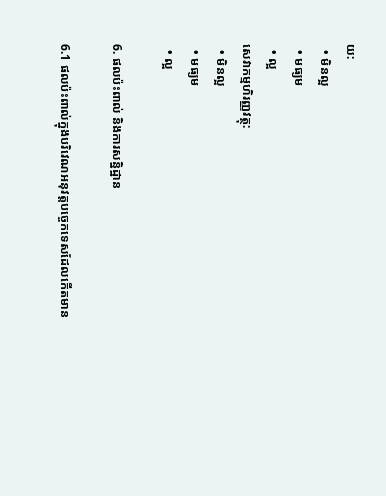យ:
  • មិនល្អ
  • មធ្យម
  • ល្អ
សេវាកម្មហិរញ្ញវត្ថុ:
  • មិនល្អ
  • មធ្យម
  • ល្អ

6. ផលប៉ះពាល់ និងការសន្និដ្ឋាន

6.1 ផលប៉ះពាល់ក្នុងបរិវេណអនុវត្តបច្ចេកទេសដែលកើតមាន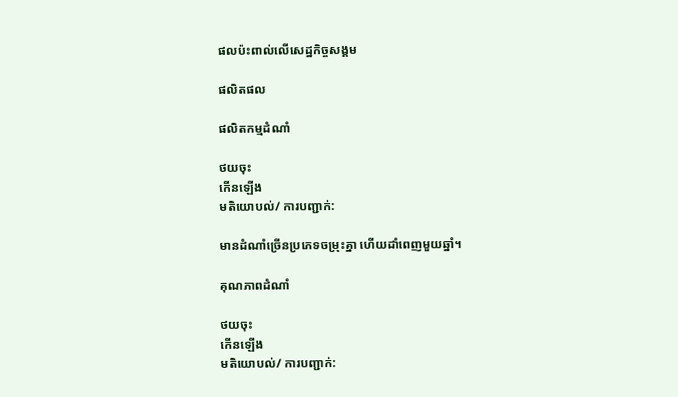ផលប៉ះពាល់លើសេដ្ឋកិច្ចសង្គម

ផលិតផល

ផលិតកម្មដំណាំ

ថយចុះ
កើនឡើង
មតិយោបល់/ ការបញ្ជាក់:

មានដំណាំច្រើនប្រភេទចម្រុះគ្នា ហើយដាំពេញមួយឆ្នាំ។

គុណភាពដំណាំ

ថយចុះ
កើនឡើង
មតិយោបល់/ ការបញ្ជាក់: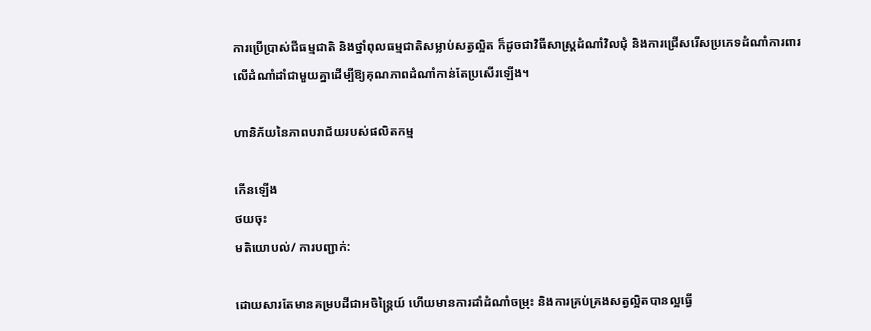ការប្រើប្រាស់ជីធម្មជាតិ និងថ្នាំពុលធម្មជាតិសម្លាប់សត្វល្អិត ក៏ដូចជាវិធីសាស្ត្រដំណាំវិលជុំ និងការជ្រើសរើសប្រភេទដំណាំការពារលើដំណាំដាំជាមួយគ្នាដើម្បីឱ្យគុណភាពដំណាំកាន់តែប្រសើរឡើង។

ហានិភ័យនៃភាពបរាជ័យរបស់ផលិតកម្ម

កើនឡើង
ថយចុះ
មតិយោបល់/ ការបញ្ជាក់:

ដោយសារតែមានគម្របដីជាអចិន្ត្រៃយ៍ ហើយមានការដាំដំណាំចម្រុះ និងការគ្រប់គ្រងសត្វល្អិតបានល្អធ្វើ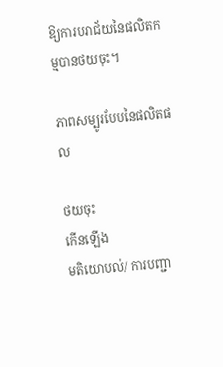ឱ្យការបរាជ័យនៃផលិតកម្មបានថយចុះ។

ភាពសម្បូរបែបនៃផលិតផល

ថយចុះ
កើនឡើង
មតិយោបល់/ ការបញ្ជា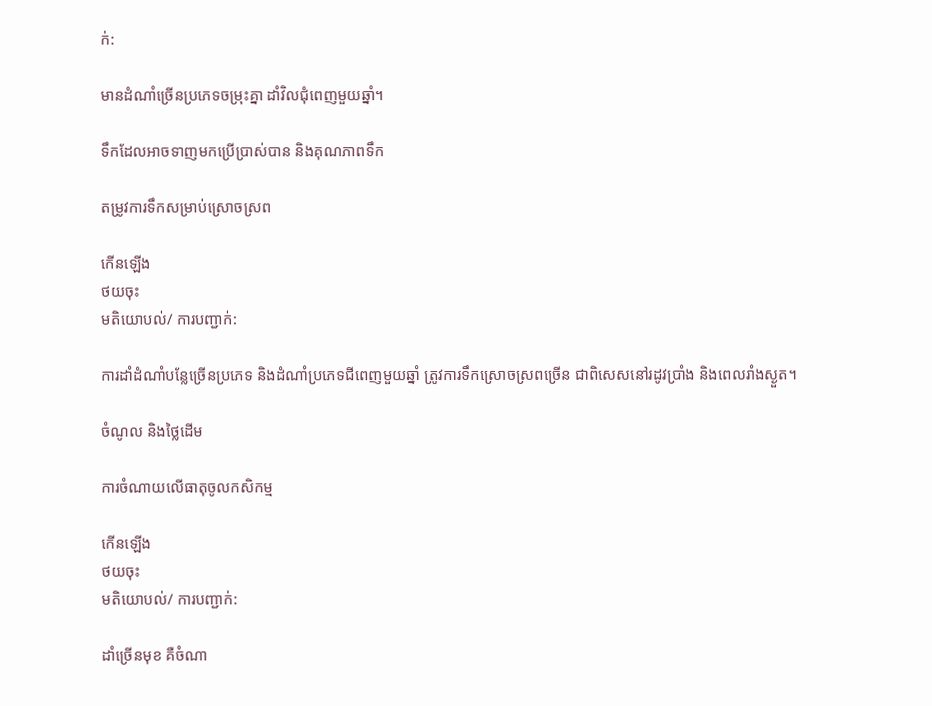ក់:

មានដំណាំច្រើនប្រភេទចម្រុះគ្នា ដាំវិលជុំពេញមួយឆ្នាំ។

ទឹកដែលអាចទាញមកប្រើប្រាស់បាន និងគុណភាពទឹក

តម្រូវការទឹកសម្រាប់ស្រោចស្រព

កើនឡើង
ថយចុះ
មតិយោបល់/ ការបញ្ជាក់:

ការដាំដំណាំបន្លែច្រើនប្រភេទ និងដំណាំប្រភេទជីពេញមួយឆ្នាំ ត្រូវការទឹកស្រោចស្រពច្រើន ជាពិសេសនៅរដូវប្រាំង និងពេលរាំងស្ងួត។

ចំណូល និងថ្លៃដើម

ការចំណាយលើធាតុចូលកសិកម្ម

កើនឡើង
ថយចុះ
មតិយោបល់/ ការបញ្ជាក់:

ដាំច្រើនមុខ គឺចំណា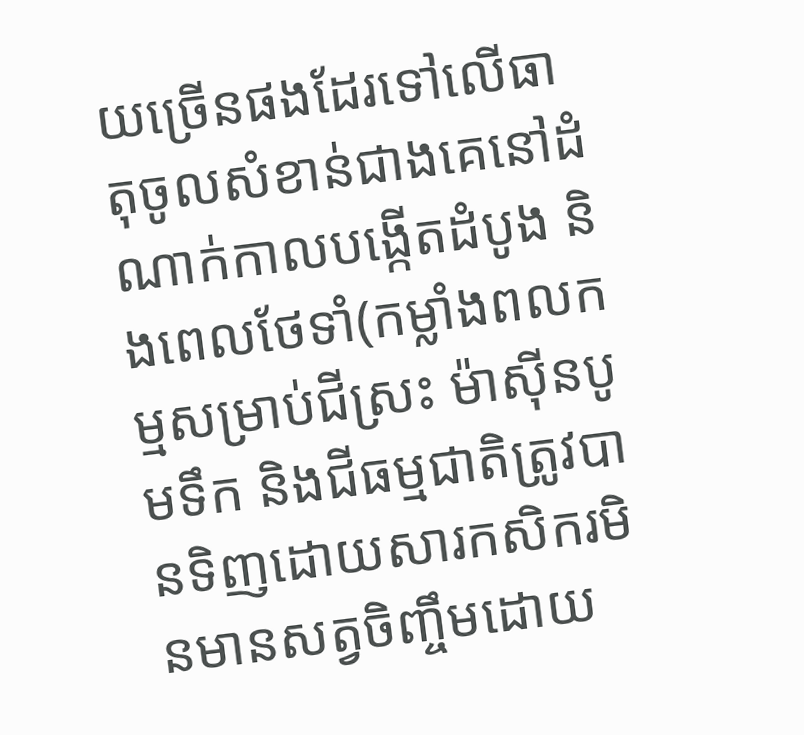យច្រើនផងដែរទៅលើធាតុចូលសំខាន់ជាងគេនៅដំណាក់កាលបង្កើតដំបូង និងពេលថែទាំ(កម្លាំងពលកម្មសម្រាប់ជីស្រះ ម៉ាស៊ីនបូមទឹក និងជីធម្មជាតិត្រូវបានទិញដោយសារកសិករមិនមានសត្វចិញ្ចឹមដោយ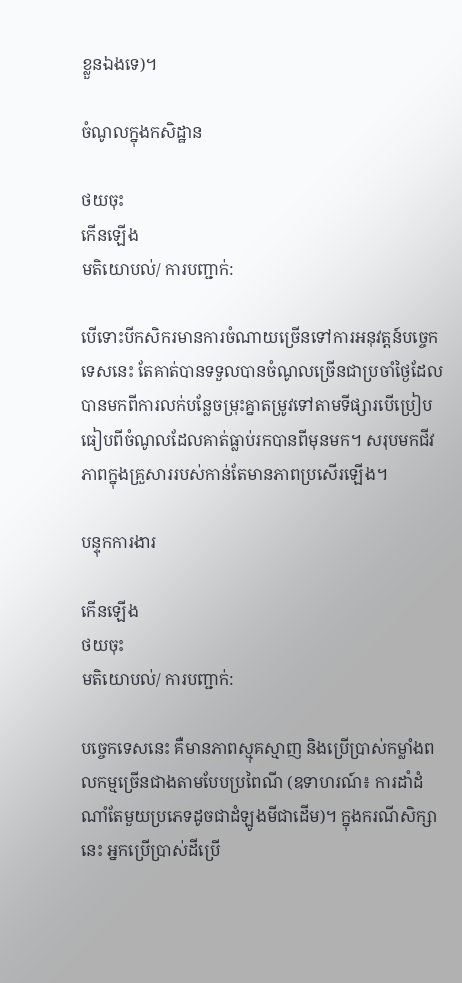ខ្លួនឯងទេ)។

ចំណូលក្នុងកសិដ្ឋាន

ថយចុះ
កើនឡើង
មតិយោបល់/ ការបញ្ជាក់:

បើទោះបីកសិករមានការចំណាយច្រើនទៅការអនុវត្តន៍បច្ចេកទេសនេះ តែគាត់បានទទួលបានចំណូលច្រើនជាប្រចាំថ្ងៃដែលបានមកពីការលក់បន្លែចម្រុះគ្នាតម្រូវទៅតាមទីផ្សារបើប្រៀបធៀបពីចំណូលដែលគាត់ធ្លាប់រកបានពីមុនមក។ សរុបមកជីវភាពក្នុងគ្រួសាររបស់កាន់តែមានភាពប្រសើរឡើង។

បន្ទុកការងារ

កើនឡើង
ថយចុះ
មតិយោបល់/ ការបញ្ជាក់:

បច្ចេកទេសនេះ គឺមានភាពស្មុគស្មាញ និងប្រើប្រាស់កម្លាំងពលកម្មច្រើនជាងតាមបែបប្រពៃណី (ឧទាហរណ៍៖ ការដាំដំណាំតែមួយប្រភេទដូចជាដំឡូងមីជាដើម)។ ក្នុងករណីសិក្សានេះ អ្នកប្រើប្រាស់ដីប្រើ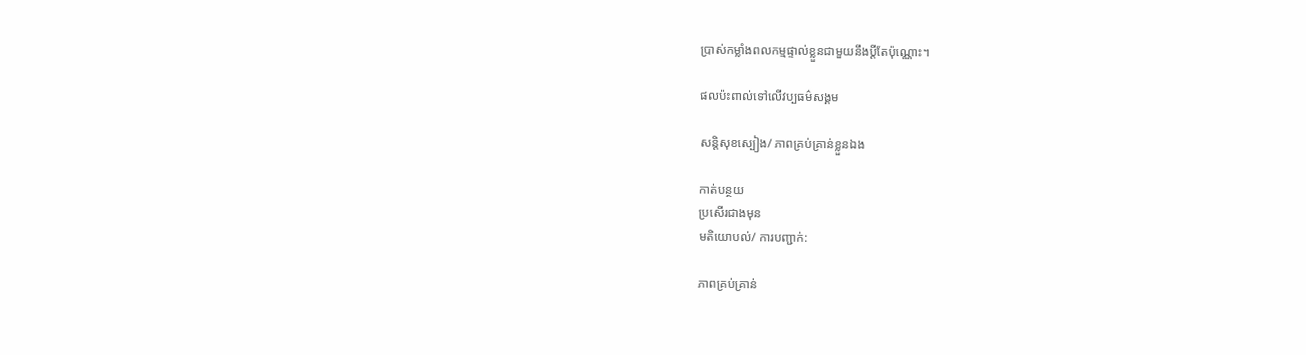ប្រាស់កម្លាំងពលកម្មផ្ទាល់ខ្លួនជាមួយនឹងប្តីតែប៉ុណ្ណោះ។

ផលប៉ះពាល់ទៅលើវប្បធម៌សង្គម

សន្តិសុខស្បៀង/ ភាពគ្រប់គ្រាន់ខ្លួនឯង

កាត់បន្ថយ
ប្រសើរជាងមុន
មតិយោបល់/ ការបញ្ជាក់:

ភាពគ្រប់គ្រាន់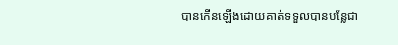បានកើនឡើងដោយគាត់ទទួលបានបន្លែជា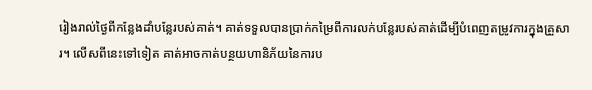រៀងរាល់ថ្ងៃពីកន្លែងដាំបន្លែរបស់គាត់។ គាត់ទទួលបានប្រាក់កម្រៃពីការលក់បន្លែរបស់គាត់ដើម្បីបំពេញតម្រូវការក្នុងគ្រួសារ។ លើសពីនេះទៅទៀត គាត់អាចកាត់បន្ថយហានិភ័យនៃការប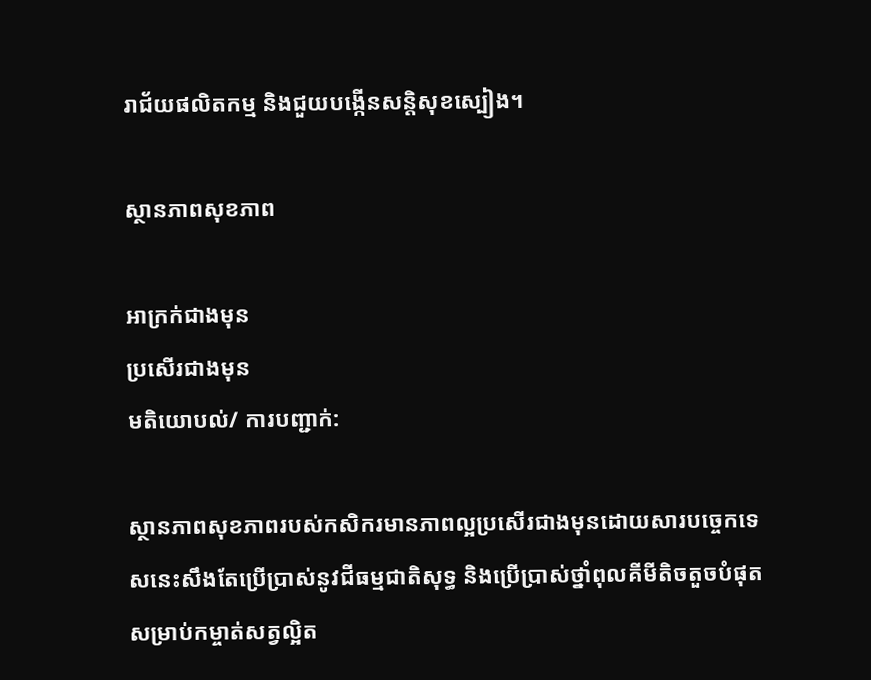រាជ័យផលិតកម្ម និងជួយបង្កើនសន្តិសុខស្បៀង។

ស្ថានភាពសុខភាព

អាក្រក់ជាងមុន
ប្រសើរជាងមុន
មតិយោបល់/ ការបញ្ជាក់:

ស្ថានភាពសុខភាពរបស់កសិករមានភាពល្អប្រសើរជាងមុនដោយសារបច្ចេកទេសនេះសឹងតែប្រើប្រាស់នូវជីធម្មជាតិសុទ្ធ និងប្រើប្រាស់ថ្នាំពុលគីមីតិចតួចបំផុតសម្រាប់កម្ចាត់សត្វល្អិត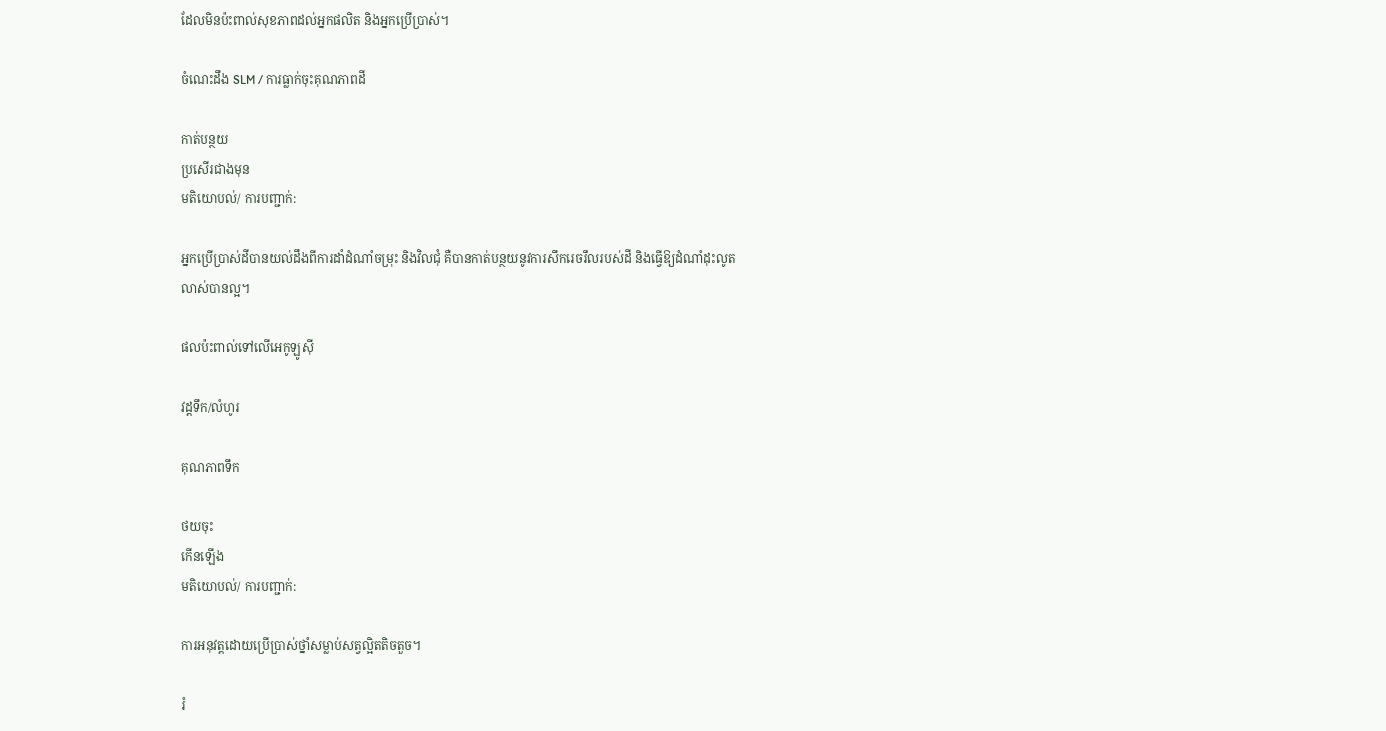ដែលមិនប៉ះពាល់សុខភាពដល់អ្នកផលិត និងអ្នកប្រើប្រាស់។

ចំណេះដឹង SLM / ការធ្លាក់ចុះគុណភាពដី

កាត់បន្ថយ
ប្រសើរជាងមុន
មតិយោបល់/ ការបញ្ជាក់:

អ្នកប្រើប្រាស់ដីបានយល់ដឹងពីការដាំដំណាំចម្រុះ និងវិលជុំ គឺបានកាត់បន្ថយនូវការសឹករេចរឹលរបស់ដី និងធ្វើឱ្យដំណាំដុះលូតលាស់បានល្អ។

ផលប៉ះពាល់ទៅលើអេកូឡូស៊ី

វដ្តទឹក/លំហូរ

គុណភាពទឹក

ថយចុះ
កើនឡើង
មតិយោបល់/ ការបញ្ជាក់:

ការអនុវត្តដោយប្រើប្រាស់ថ្នាំសម្លាប់សត្វល្អិតតិចតួច។

រំ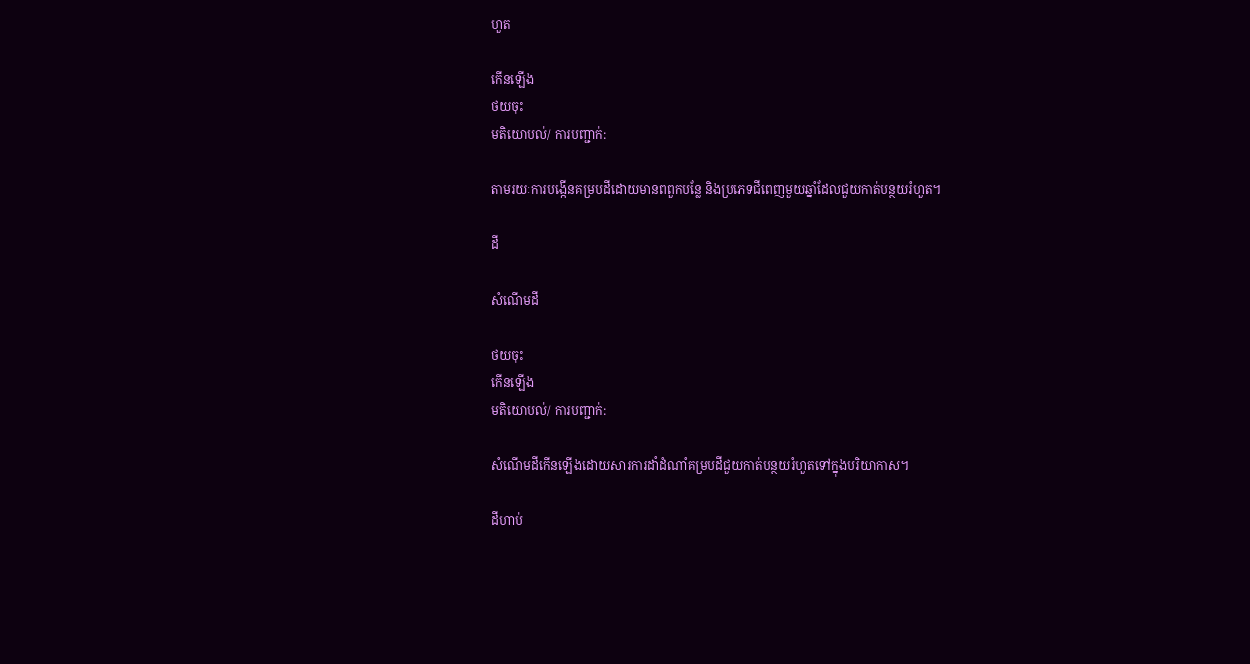ហួត

កើនឡើង
ថយចុះ
មតិយោបល់/ ការបញ្ជាក់:

តាមរយៈការបង្កើនគម្របដីដោយមានពពួកបន្លែ និងប្រភេទជីពេញមួយឆ្នាំដែលជួយកាត់បន្ថយរំហួត។

ដី

សំណើមដី

ថយចុះ
កើនឡើង
មតិយោបល់/ ការបញ្ជាក់:

សំណើមដីកើនឡើងដោយសារការដាំដំណាំគម្របដីជួយកាត់បន្ថយរំហួតទៅក្នុងបរិយាកាស។

ដីហាប់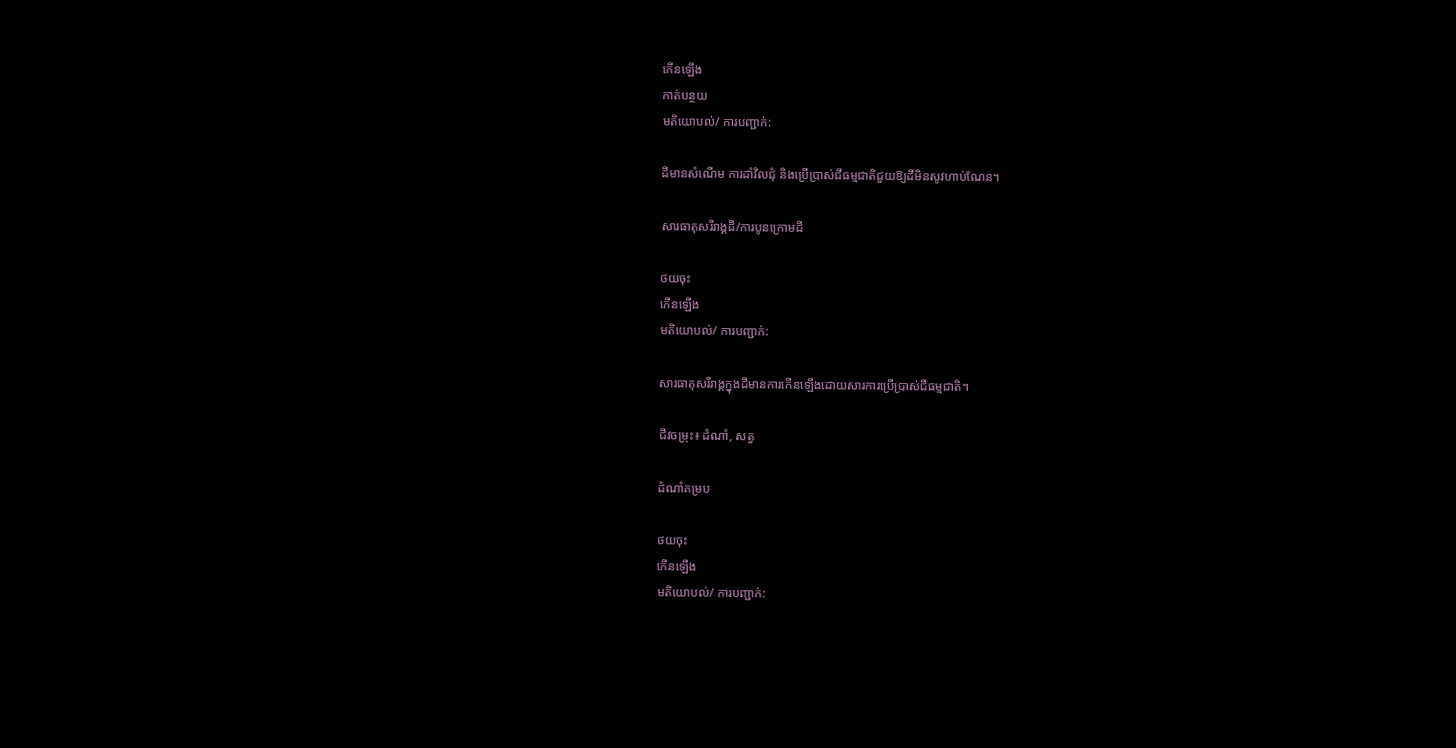កើនឡើង
កាត់បន្ថយ
មតិយោបល់/ ការបញ្ជាក់:

ដីមានសំណើម ការដាំវិលជុំ និងប្រើប្រាស់ជីធម្មជាតិជួយឱ្យដីមិនសូវហាប់ណែន។

សារធាតុសរីរាង្គដី/ការបូនក្រោមដី

ថយចុះ
កើនឡើង
មតិយោបល់/ ការបញ្ជាក់:

សារធាតុសរីរាង្គក្នុងដីមានការកើនឡើងដោយសារការប្រើប្រាស់ជីធម្មជាតិ។

ជីវចម្រុះ៖ ដំណាំ, សត្វ

ដំណាំគម្រប

ថយចុះ
កើនឡើង
មតិយោបល់/ ការបញ្ជាក់: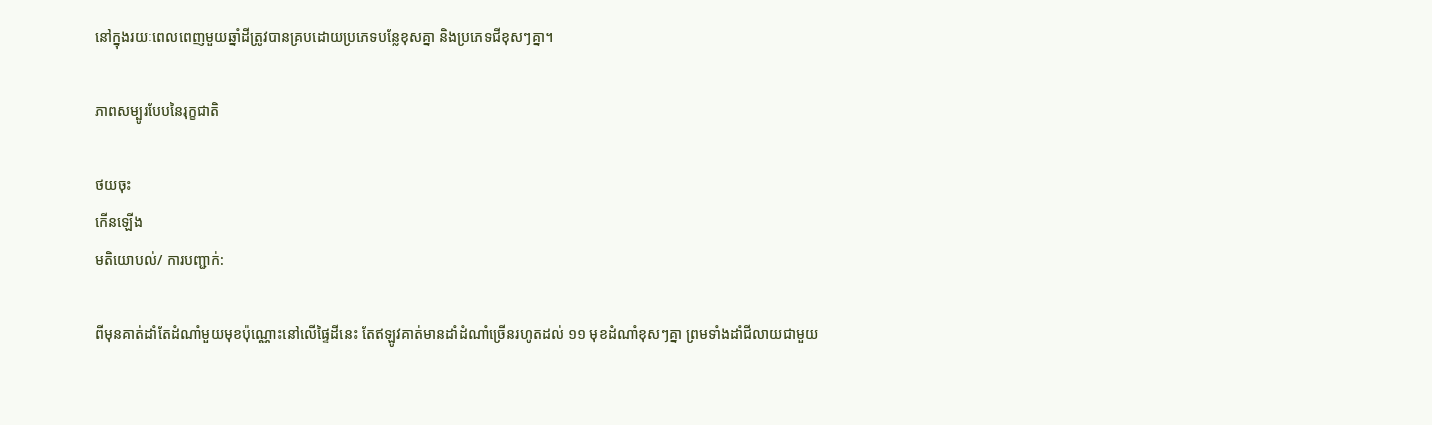នៅក្នុងរយៈពេលពេញមួយឆ្នាំដីត្រូវបានគ្របដោយប្រភេទបន្លែខុសគ្នា និងប្រភេទជីខុសៗគ្នា។

ភាពសម្បូរបែបនៃរុក្ខជាតិ

ថយចុះ
កើនឡើង
មតិយោបល់/ ការបញ្ជាក់:

ពីមុនគាត់ដាំតែដំណាំមួយមុខប៉ុណ្ណោះនៅលើផ្ទៃដីនេះ តែឥឡូវគាត់មានដាំដំណាំច្រើនរហូតដល់ ១១ មុខដំណាំខុសៗគ្នា ព្រមទាំងដាំជីលាយជាមួយ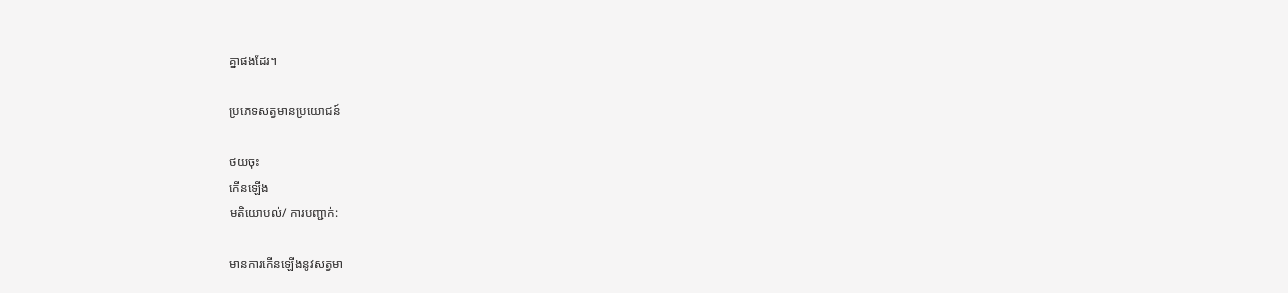គ្នាផងដែរ។

ប្រភេទសត្វមានប្រយោជន៍

ថយចុះ
កើនឡើង
មតិយោបល់/ ការបញ្ជាក់:

មានការកើនឡើងនូវសត្វមា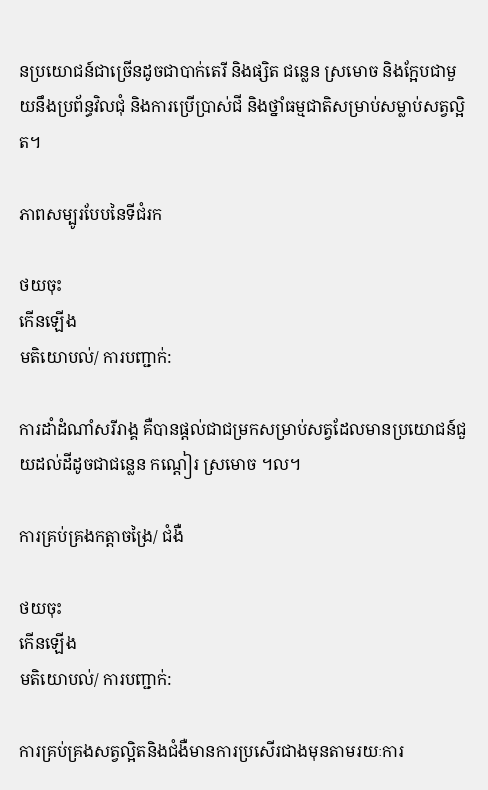នប្រយោជន៍ជាច្រើនដូចជាបាក់តេរី និងផ្សិត ជន្លេន ស្រមោច និងក្អែបជាមួយនឹងប្រព័ន្ធវិលជុំ និងការប្រើប្រាស់ជី និងថ្នាំធម្មជាតិសម្រាប់សម្លាប់សត្វល្អិត។

ភាពសម្បូរបែបនៃទីជំរក

ថយចុះ
កើនឡើង
មតិយោបល់/ ការបញ្ជាក់:

ការដាំដំណាំសរីរាង្គ គឺបានផ្តល់ជាជម្រកសម្រាប់សត្វដែលមានប្រយោជន៍ជួយដល់ដីដូចជាជន្លេន កណ្តៀរ ស្រមោច ។ល។

ការគ្រប់គ្រងកត្តាចង្រៃ/ ជំងឺ

ថយចុះ
កើនឡើង
មតិយោបល់/ ការបញ្ជាក់:

ការគ្រប់គ្រងសត្វល្អិតនិងជំងឺមានការប្រសើរជាងមុនតាមរយៈការ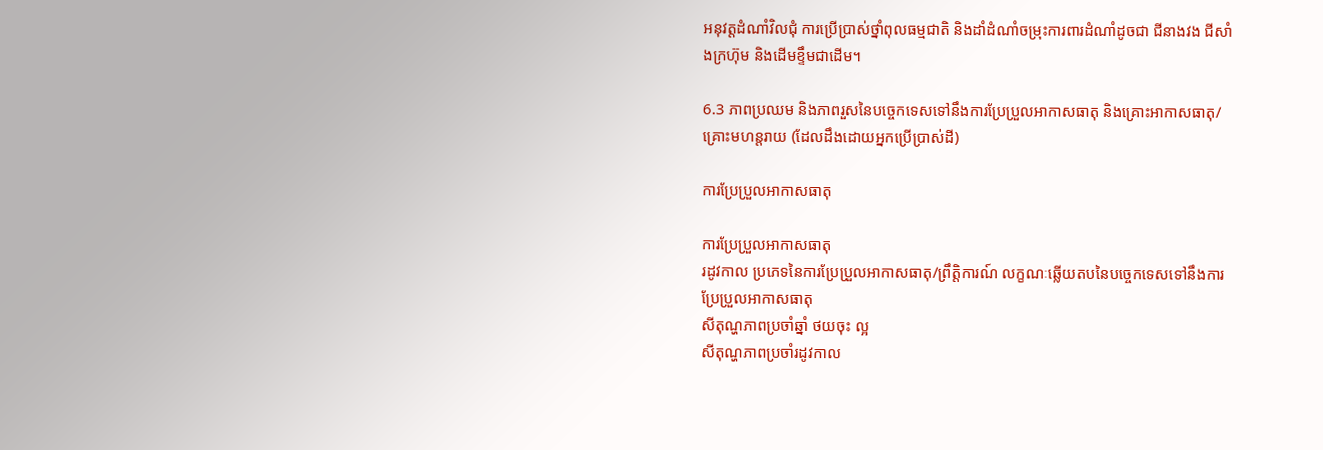អនុវត្តដំណាំវិលជុំ ការប្រើប្រាស់ថ្នាំពុលធម្មជាតិ និងដាំដំណាំចម្រុះការពារដំណាំដូចជា ជីនាងវង ជីសាំងក្រហ៊ុម និងដើមខ្ទឹមជាដើម។

6.3 ភាពប្រឈម និងភាពរួសនៃបច្ចេកទេសទៅនឹងការប្រែប្រួលអាកាសធាតុ និងគ្រោះអាកាសធាតុ/ គ្រោះមហន្តរាយ (ដែលដឹងដោយអ្នកប្រើប្រាស់ដី)

ការប្រែប្រួលអាកាសធាតុ

ការប្រែប្រួលអាកាសធាតុ
រដូវកាល ប្រភេទនៃការប្រែប្រួលអាកាសធាតុ/ព្រឹត្តិការណ៍ លក្ខណៈឆ្លើយតបនៃបច្ចេកទេសទៅនឹងការប្រែប្រួលអាកាសធាតុ
សីតុណ្ហភាពប្រចាំឆ្នាំ ថយចុះ ល្អ
សីតុណ្ហភាពប្រចាំរដូវកាល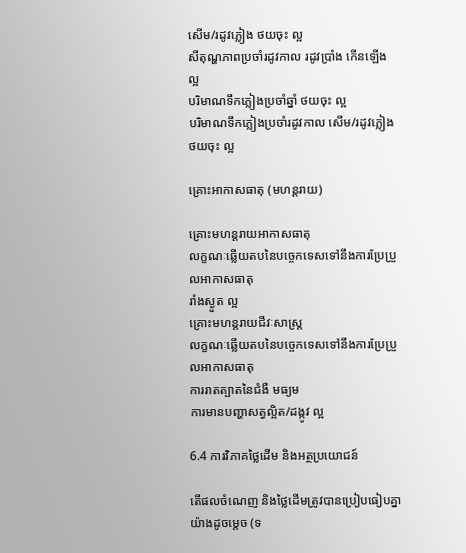សើម/រដូវភ្លៀង ថយចុះ ល្អ
សីតុណ្ហភាពប្រចាំរដូវកាល រដូវប្រាំង កើនឡើង ល្អ
បរិមាណទឹកភ្លៀងប្រចាំឆ្នាំ ថយចុះ ល្អ
បរិមាណទឹកភ្លៀងប្រចាំរដូវកាល សើម/រដូវភ្លៀង ថយចុះ ល្អ

គ្រោះអាកាសធាតុ (មហន្តរាយ)

គ្រោះមហន្តរាយអាកាសធាតុ
លក្ខណៈឆ្លើយតបនៃបច្ចេកទេសទៅនឹងការប្រែប្រួលអាកាសធាតុ
រាំងស្ងួត ល្អ
គ្រោះមហន្តរាយជីវៈសាស្ត្រ
លក្ខណៈឆ្លើយតបនៃបច្ចេកទេសទៅនឹងការប្រែប្រួលអាកាសធាតុ
ការរាតត្បាតនៃជំងឺ មធ្យម
ការមានបញ្ហាសត្វល្អិត/ដង្កូវ ល្អ

6.4 ការវិភាគថ្លៃដើម និងអត្ថប្រយោជន៍

តើផលចំណេញ និងថ្លៃដើមត្រូវបានប្រៀបធៀបគ្នាយ៉ាងដូចម្តេច (ទ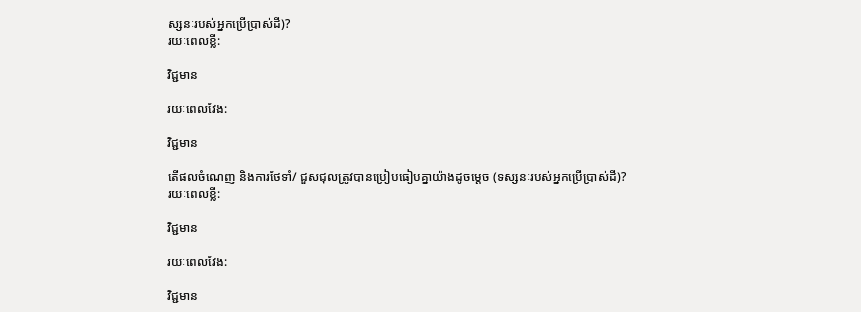ស្សនៈរបស់អ្នកប្រើប្រាស់ដី)?
រយៈពេលខ្លី:

វិជ្ជមាន

រយៈពេលវែង:

វិជ្ជមាន

តើផលចំណេញ និងការថែទាំ/ ជួសជុលត្រូវបានប្រៀបធៀបគ្នាយ៉ាងដូចម្តេច (ទស្សនៈរបស់អ្នកប្រើប្រាស់ដី)?
រយៈពេលខ្លី:

វិជ្ជមាន

រយៈពេលវែង:

វិជ្ជមាន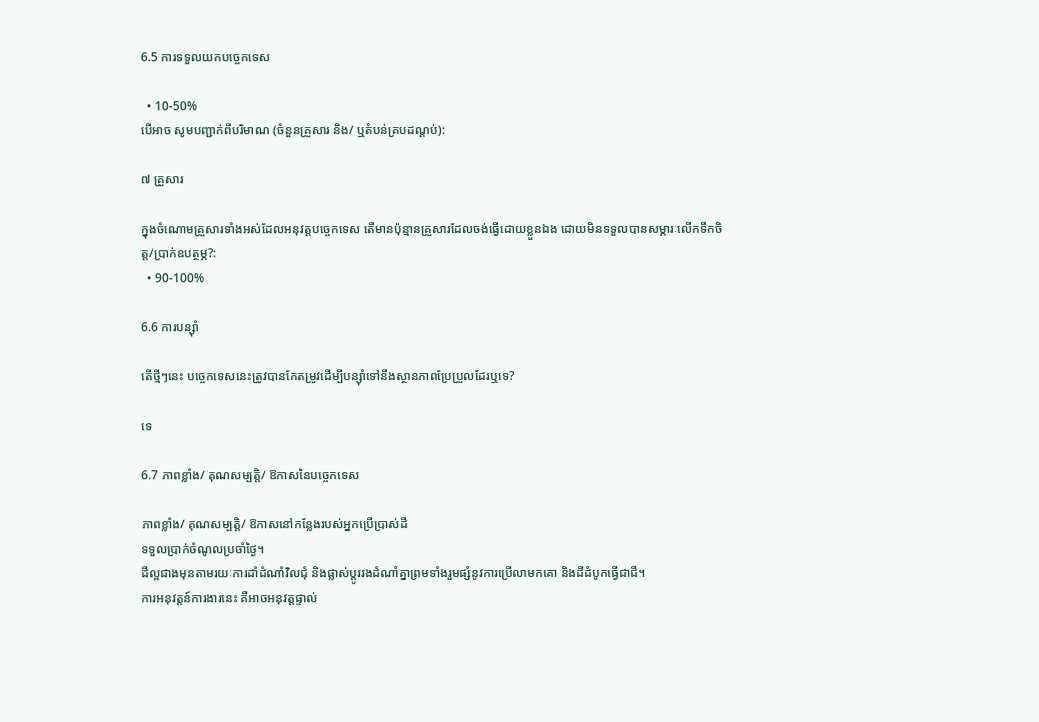6.5 ការទទួលយកបច្ចេកទេស

  • 10-50%
បើអាច សូមបញ្ជាក់ពីបរិមាណ (ចំនួនគ្រួសារ និង/ ឬតំបន់គ្របដណ្តប់):

៧ គ្រួសារ

ក្នុងចំណោមគ្រួសារទាំងអស់ដែលអនុវត្តបច្ចេកទេស តើមានប៉ុន្មានគ្រួសារដែលចង់ធ្វើដោយខ្លួនឯង ដោយមិនទទួលបានសម្ភារៈលើកទឹកចិត្ត/ប្រាក់ឧបត្ថម្ភ?:
  • 90-100%

6.6 ការបន្សុំា

តើថ្មីៗនេះ បច្ចេកទេសនេះត្រូវបានកែតម្រូវដើម្បីបន្ស៊ាំទៅនឹងស្ថានភាពប្រែប្រួលដែរឬទេ?

ទេ

6.7 ភាពខ្លាំង/ គុណសម្បត្តិ/ ឱកាសនៃបច្ចេកទេស

ភាពខ្លាំង/ គុណសម្បត្តិ/ ឱកាសនៅកន្លែងរបស់អ្នកប្រើប្រាស់ដី
ទទួលប្រាក់ចំណូលប្រចាំថ្ងៃ។
ដីល្អជាងមុនតាមរយៈការដាំដំណាំវិលជុំ និងផ្លាស់ប្តូររងដំណាំគ្នាព្រមទាំងរួមផ្សំនូវការប្រើលាមកគោ និងដីដំបូកធ្វើជាជី។
ការអនុវត្តន៍ការងារនេះ គឺអាចអនុវត្តផ្ទាល់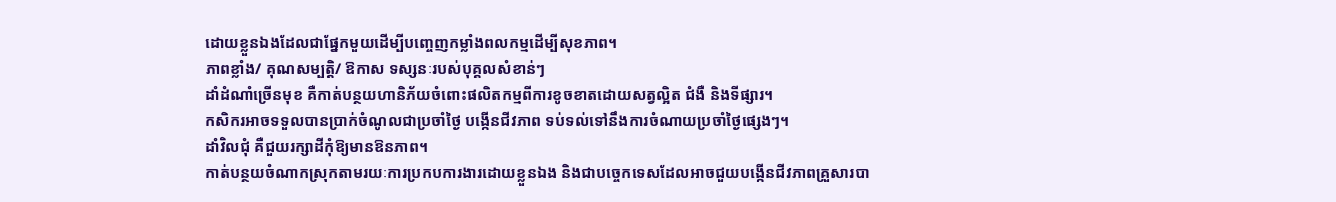ដោយខ្លួនឯងដែលជាផ្នែកមួយដើម្បីបញ្ចេញកម្លាំងពលកម្មដើម្បីសុខភាព។
ភាពខ្លាំង/ គុណសម្បត្តិ/ ឱកាស ទស្សនៈរបស់បុគ្គលសំខាន់ៗ
ដាំដំណាំច្រើនមុខ គឺកាត់បន្ថយហានិភ័យចំពោះផលិតកម្មពីការខូចខាតដោយសត្វល្អិត ជំងឺ និងទីផ្សារ។
កសិករអាចទទួលបានប្រាក់ចំណូលជាប្រចាំថ្ងៃ បង្កើនជីវភាព ទប់ទល់ទៅនឹងការចំណាយប្រចាំថ្ងៃផ្សេងៗ។
ដាំវិលជុំ គឺជួយរក្សាដីកុំឱ្យមានឱនភាព។
កាត់បន្ថយចំណាកស្រុកតាមរយៈការប្រកបការងារដោយខ្លួនឯង និងជាបច្ចេកទេសដែលអាចជួយបង្កើនជីវភាពគ្រួសារបា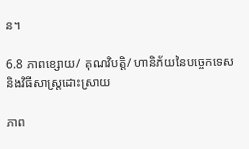ន។

6.8 ភាពខ្សោយ/ គុណវិបត្តិ/ ហានិភ័យនៃបច្ចេកទេស និងវិធីសាស្ត្រដោះស្រាយ

ភាព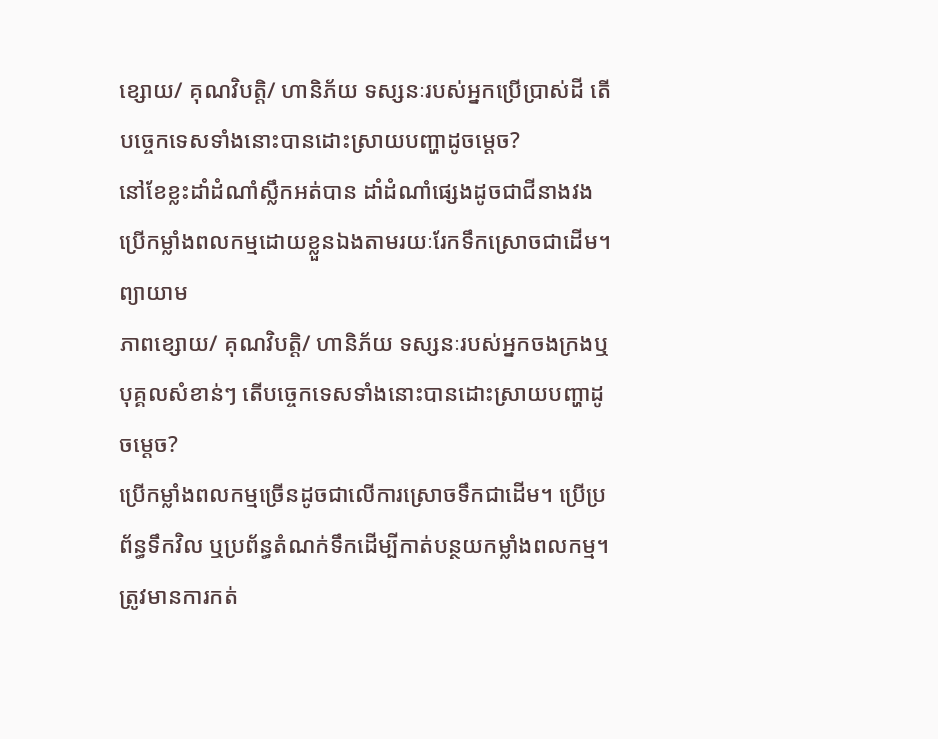ខ្សោយ/ គុណវិបត្តិ/ ហានិភ័យ ទស្សនៈរបស់អ្នកប្រើប្រាស់ដី តើបច្ចេកទេសទាំងនោះបានដោះស្រាយបញ្ហាដូចម្តេច?
នៅខែខ្លះដាំដំណាំស្លឹកអត់បាន ដាំដំណាំផ្សេងដូចជាជីនាងវង
ប្រើកម្លាំងពលកម្មដោយខ្លួនឯងតាមរយៈរែកទឹកស្រោចជាដើម។ ព្យាយាម
ភាពខ្សោយ/ គុណវិបត្តិ/ ហានិភ័យ ទស្សនៈរបស់អ្នកចងក្រងឬបុគ្គលសំខាន់ៗ តើបច្ចេកទេសទាំងនោះបានដោះស្រាយបញ្ហាដូចម្តេច?
ប្រើកម្លាំងពលកម្មច្រើនដូចជាលើការស្រោចទឹកជាដើម។ ប្រើប្រព័ន្ធទឹកវិល ឬប្រព័ន្ធតំណក់ទឹកដើម្បីកាត់បន្ថយកម្លាំងពលកម្ម។
ត្រូវមានការកត់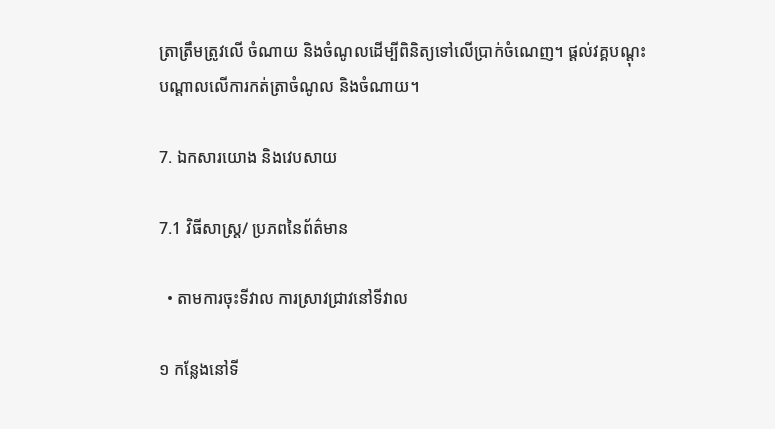ត្រាត្រឹមត្រូវលើ ចំណាយ និងចំណូលដើម្បីពិនិត្យទៅលើប្រាក់ចំណេញ។ ផ្តល់វគ្គបណ្តុះបណ្តាលលើការកត់ត្រាចំណូល និងចំណាយ។

7. ឯកសារយោង និងវេបសាយ

7.1 វិធីសាស្ត្រ/ ប្រភពនៃព័ត៌មាន

  • តាមការចុះទីវាល ការស្រាវជ្រាវនៅទីវាល

១ កន្លែងនៅទី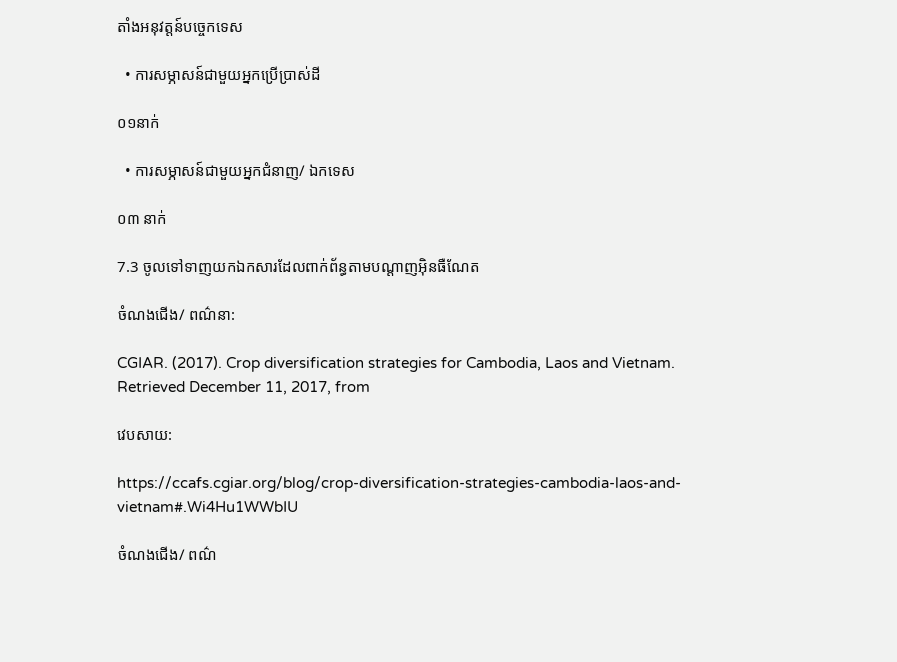តាំងអនុវត្តន៍បច្ចេកទេស

  • ការសម្ភាសន៍ជាមួយអ្នកប្រើប្រាស់ដី

០១នាក់

  • ការសម្ភាសន៍ជាមួយអ្នកជំនាញ/ ឯកទេស

០៣ នាក់

7.3 ចូលទៅទាញយកឯកសារដែលពាក់ព័ន្ធតាមបណ្តាញអ៊ិនធឺណែត

ចំណងជើង/ ពណ៌នា:

CGIAR. (2017). Crop diversification strategies for Cambodia, Laos and Vietnam. Retrieved December 11, 2017, from

វេបសាយ:

https://ccafs.cgiar.org/blog/crop-diversification-strategies-cambodia-laos-and-vietnam#.Wi4Hu1WWbIU

ចំណងជើង/ ពណ៌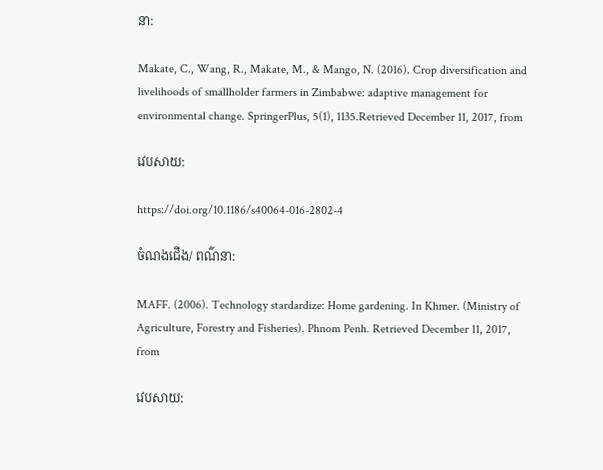នា:

Makate, C., Wang, R., Makate, M., & Mango, N. (2016). Crop diversification and livelihoods of smallholder farmers in Zimbabwe: adaptive management for environmental change. SpringerPlus, 5(1), 1135.Retrieved December 11, 2017, from

វេបសាយ:

https://doi.org/10.1186/s40064-016-2802-4

ចំណងជើង/ ពណ៌នា:

MAFF. (2006). Technology stardardize: Home gardening. In Khmer. (Ministry of Agriculture, Forestry and Fisheries). Phnom Penh. Retrieved December 11, 2017, from

វេបសាយ: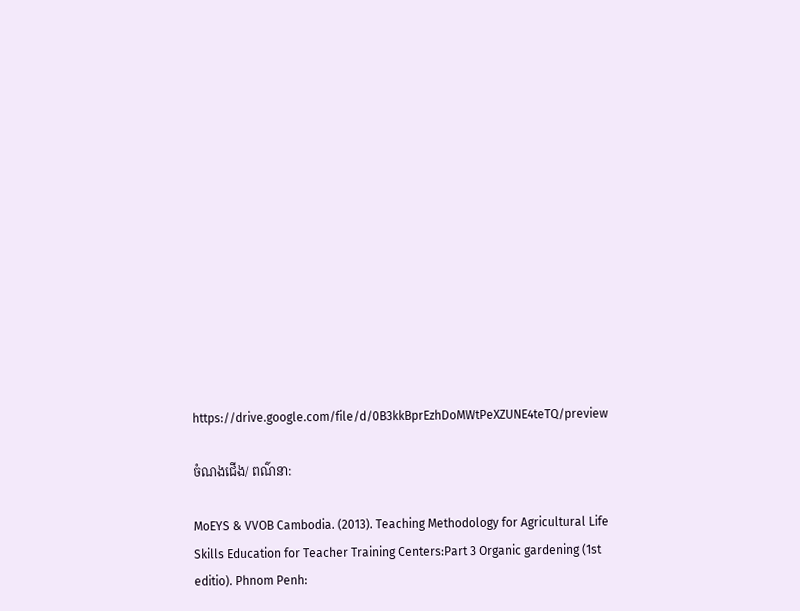https://drive.google.com/file/d/0B3kkBprEzhDoMWtPeXZUNE4teTQ/preview

ចំណងជើង/ ពណ៌នា:

MoEYS & VVOB Cambodia. (2013). Teaching Methodology for Agricultural Life Skills Education for Teacher Training Centers:Part 3 Organic gardening (1st editio). Phnom Penh: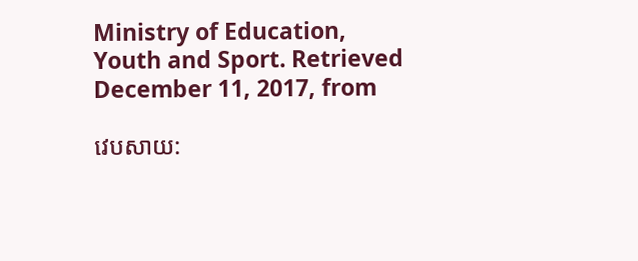Ministry of Education, Youth and Sport. Retrieved December 11, 2017, from

វេបសាយ: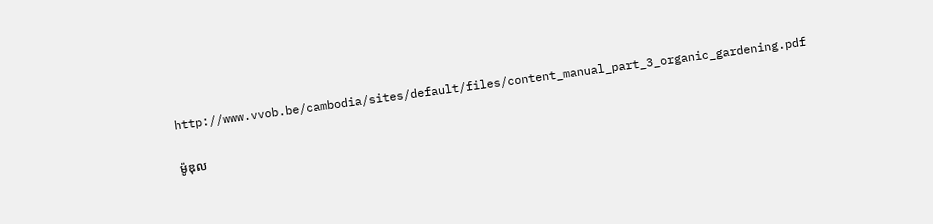http://www.vvob.be/cambodia/sites/default/files/content_manual_part_3_organic_gardening.pdf

ម៉ូឌុល